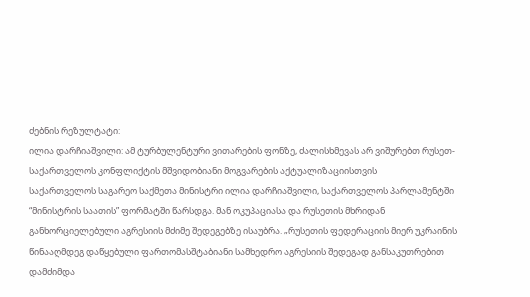ძებნის რეზულტატი:
ილია დარჩიაშვილი: ამ ტურბულენტური ვითარების ფონზე, ძალისხმევას არ ვიშურებთ რუსეთ-საქართველოს კონფლიქტის მშვიდობიანი მოგვარების აქტუალიზაციისთვის
საქართველოს საგარეო საქმეთა მინისტრი ილია დარჩიაშვილი, საქართველოს პარლამენტში “მინისტრის საათის” ფორმატში წარსდგა. მან ოკუპაციასა და რუსეთის მხრიდან განხორციელებული აგრესიის მძიმე შედეგებზე ისაუბრა. „რუსეთის ფედერაციის მიერ უკრაინის წინააღმდეგ დაწყებული ფართომასშტაბიანი სამხედრო აგრესიის შედეგად განსაკუთრებით დამძიმდა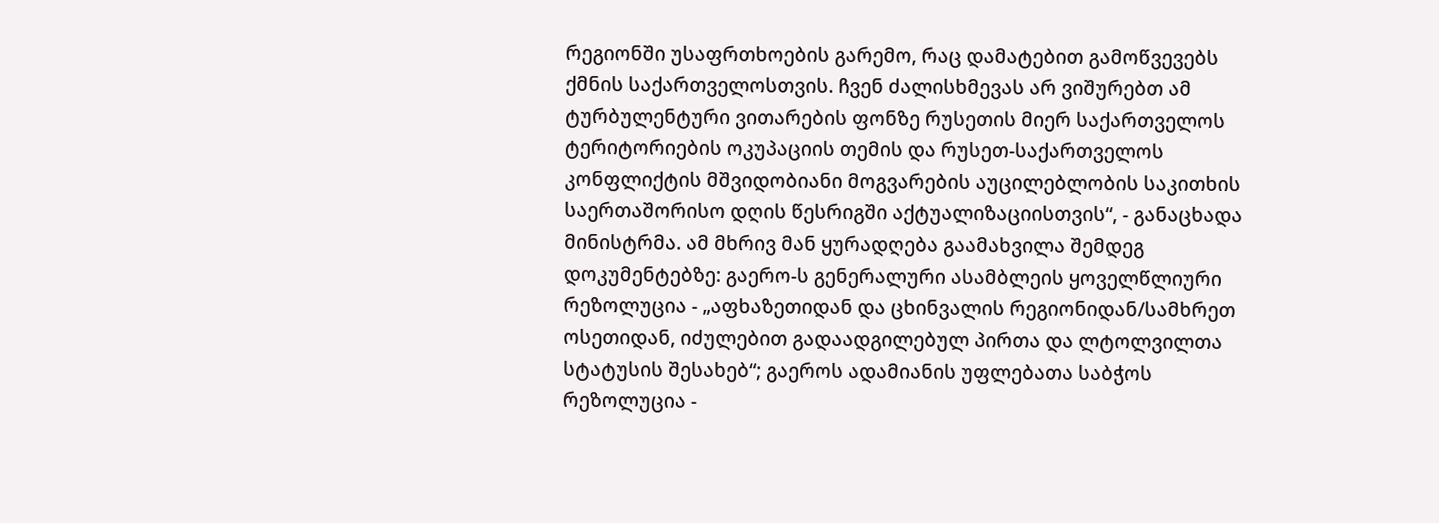რეგიონში უსაფრთხოების გარემო, რაც დამატებით გამოწვევებს ქმნის საქართველოსთვის. ჩვენ ძალისხმევას არ ვიშურებთ ამ ტურბულენტური ვითარების ფონზე რუსეთის მიერ საქართველოს ტერიტორიების ოკუპაციის თემის და რუსეთ-საქართველოს კონფლიქტის მშვიდობიანი მოგვარების აუცილებლობის საკითხის საერთაშორისო დღის წესრიგში აქტუალიზაციისთვის“, - განაცხადა მინისტრმა. ამ მხრივ მან ყურადღება გაამახვილა შემდეგ დოკუმენტებზე: გაერო-ს გენერალური ასამბლეის ყოველწლიური რეზოლუცია - „აფხაზეთიდან და ცხინვალის რეგიონიდან/სამხრეთ ოსეთიდან, იძულებით გადაადგილებულ პირთა და ლტოლვილთა სტატუსის შესახებ“; გაეროს ადამიანის უფლებათა საბჭოს რეზოლუცია -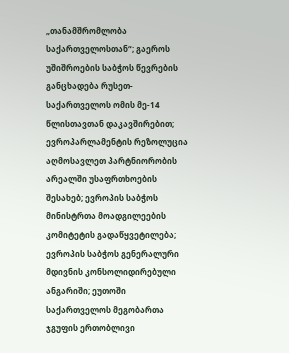„თანამშრომლობა საქართველოსთან“; გაეროს უშიშროების საბჭოს წევრების განცხადება რუსეთ-საქართველოს ომის მე-14 წლისთავთან დაკავშირებით; ევროპარლამენტის რეზოლუცია აღმოსავლეთ პარტნიორობის არეალში უსაფრთხოების შესახებ; ევროპის საბჭოს მინისტრთა მოადგილეების კომიტეტის გადაწყვეტილება; ევროპის საბჭოს გენერალური მდივნის კონსოლიდირებული ანგარიში; ეუთოში საქართველოს მეგობართა ჯგუფის ერთობლივი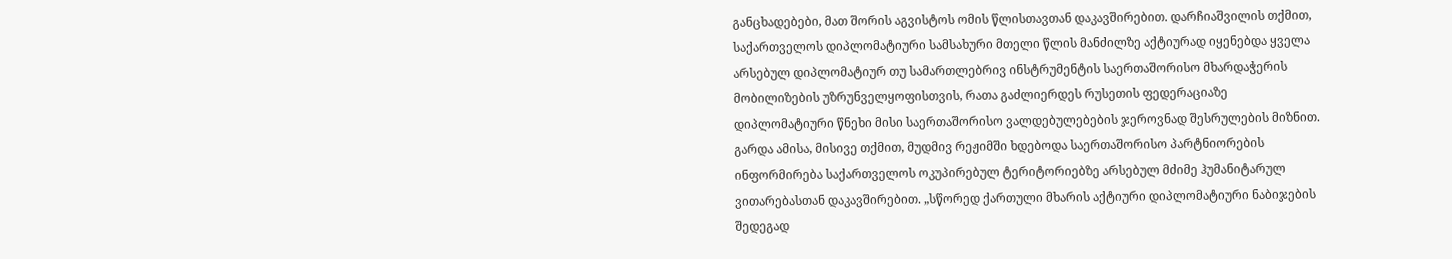განცხადებები, მათ შორის აგვისტოს ომის წლისთავთან დაკავშირებით. დარჩიაშვილის თქმით, საქართველოს დიპლომატიური სამსახური მთელი წლის მანძილზე აქტიურად იყენებდა ყველა არსებულ დიპლომატიურ თუ სამართლებრივ ინსტრუმენტის საერთაშორისო მხარდაჭერის მობილიზების უზრუნველყოფისთვის, რათა გაძლიერდეს რუსეთის ფედერაციაზე დიპლომატიური წნეხი მისი საერთაშორისო ვალდებულებების ჯეროვნად შესრულების მიზნით. გარდა ამისა, მისივე თქმით, მუდმივ რეჟიმში ხდებოდა საერთაშორისო პარტნიორების ინფორმირება საქართველოს ოკუპირებულ ტერიტორიებზე არსებულ მძიმე ჰუმანიტარულ ვითარებასთან დაკავშირებით. „სწორედ ქართული მხარის აქტიური დიპლომატიური ნაბიჯების შედეგად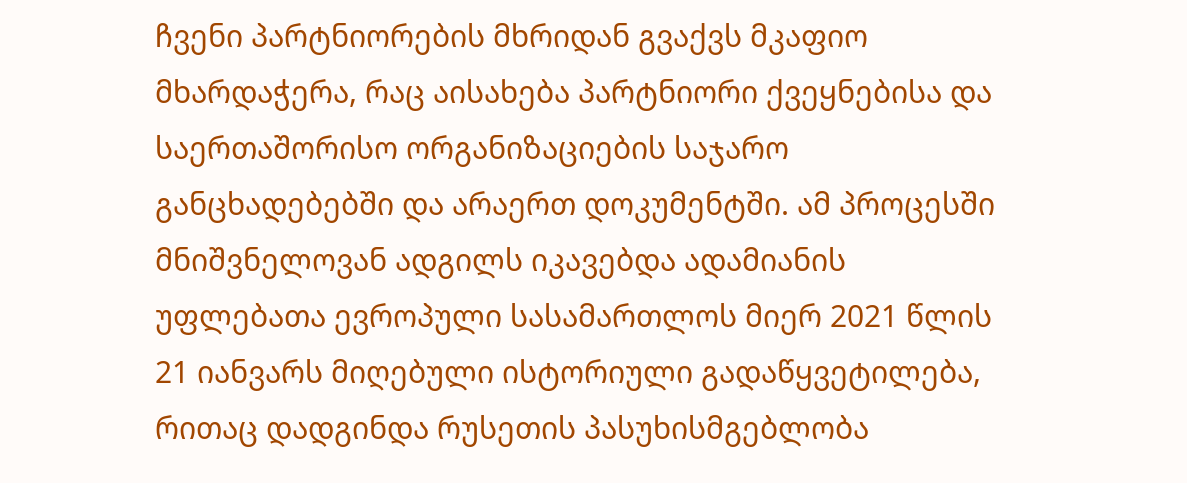ჩვენი პარტნიორების მხრიდან გვაქვს მკაფიო მხარდაჭერა, რაც აისახება პარტნიორი ქვეყნებისა და საერთაშორისო ორგანიზაციების საჯარო განცხადებებში და არაერთ დოკუმენტში. ამ პროცესში მნიშვნელოვან ადგილს იკავებდა ადამიანის უფლებათა ევროპული სასამართლოს მიერ 2021 წლის 21 იანვარს მიღებული ისტორიული გადაწყვეტილება, რითაც დადგინდა რუსეთის პასუხისმგებლობა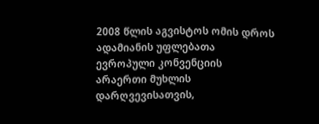2008 წლის აგვისტოს ომის დროს ადამიანის უფლებათა ევროპული კონვენციის არაერთი მუხლის დარღვევისათვის,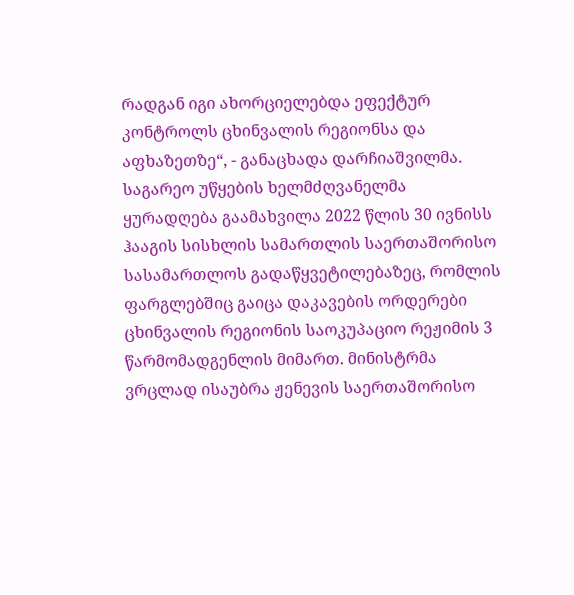რადგან იგი ახორციელებდა ეფექტურ კონტროლს ცხინვალის რეგიონსა და აფხაზეთზე“, - განაცხადა დარჩიაშვილმა. საგარეო უწყების ხელმძღვანელმა ყურადღება გაამახვილა 2022 წლის 30 ივნისს ჰააგის სისხლის სამართლის საერთაშორისო სასამართლოს გადაწყვეტილებაზეც, რომლის ფარგლებშიც გაიცა დაკავების ორდერები ცხინვალის რეგიონის საოკუპაციო რეჟიმის 3 წარმომადგენლის მიმართ. მინისტრმა ვრცლად ისაუბრა ჟენევის საერთაშორისო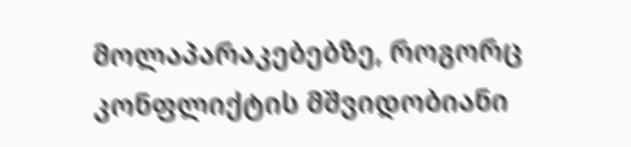მოლაპარაკებებზე, როგორც კონფლიქტის მშვიდობიანი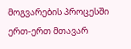მოგვარების პროცესში ერთ-ერთ მთავარ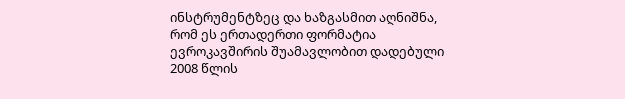ინსტრუმენტზეც და ხაზგასმით აღნიშნა, რომ ეს ერთადერთი ფორმატია ევროკავშირის შუამავლობით დადებული 2008 წლის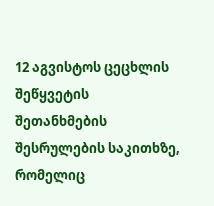12 აგვისტოს ცეცხლის შეწყვეტის შეთანხმების შესრულების საკითხზე, რომელიც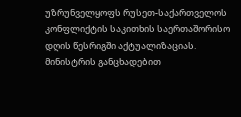უზრუნველყოფს რუსეთ-საქართველოს კონფლიქტის საკითხის საერთაშორისო დღის წესრიგში აქტუალიზაციას. მინისტრის განცხადებით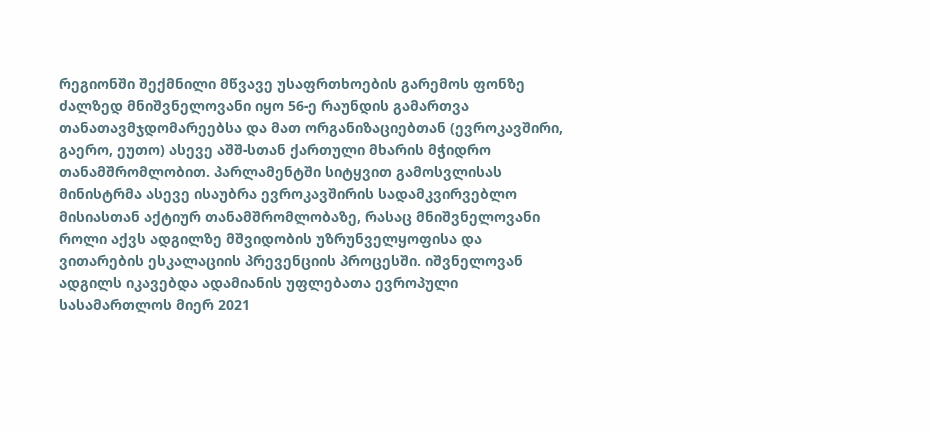რეგიონში შექმნილი მწვავე უსაფრთხოების გარემოს ფონზე ძალზედ მნიშვნელოვანი იყო 56-ე რაუნდის გამართვა თანათავმჯდომარეებსა და მათ ორგანიზაციებთან (ევროკავშირი, გაერო, ეუთო) ასევე აშშ-სთან ქართული მხარის მჭიდრო თანამშრომლობით. პარლამენტში სიტყვით გამოსვლისას მინისტრმა ასევე ისაუბრა ევროკავშირის სადამკვირვებლო მისიასთან აქტიურ თანამშრომლობაზე, რასაც მნიშვნელოვანი როლი აქვს ადგილზე მშვიდობის უზრუნველყოფისა და ვითარების ესკალაციის პრევენციის პროცესში. იშვნელოვან ადგილს იკავებდა ადამიანის უფლებათა ევროპული სასამართლოს მიერ 2021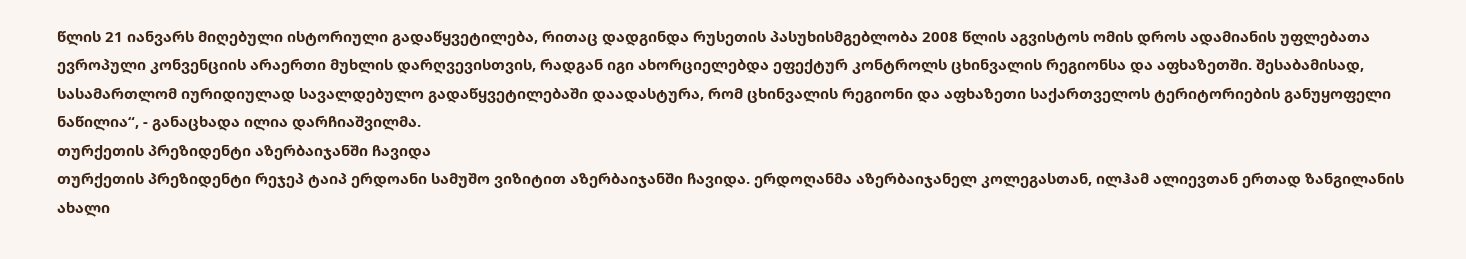წლის 21 იანვარს მიღებული ისტორიული გადაწყვეტილება, რითაც დადგინდა რუსეთის პასუხისმგებლობა 2008 წლის აგვისტოს ომის დროს ადამიანის უფლებათა ევროპული კონვენციის არაერთი მუხლის დარღვევისთვის, რადგან იგი ახორციელებდა ეფექტურ კონტროლს ცხინვალის რეგიონსა და აფხაზეთში. შესაბამისად, სასამართლომ იურიდიულად სავალდებულო გადაწყვეტილებაში დაადასტურა, რომ ცხინვალის რეგიონი და აფხაზეთი საქართველოს ტერიტორიების განუყოფელი ნაწილია“, - განაცხადა ილია დარჩიაშვილმა.
თურქეთის პრეზიდენტი აზერბაიჯანში ჩავიდა
თურქეთის პრეზიდენტი რეჯეპ ტაიპ ერდოანი სამუშო ვიზიტით აზერბაიჯანში ჩავიდა. ერდოღანმა აზერბაიჯანელ კოლეგასთან, ილჰამ ალიევთან ერთად ზანგილანის ახალი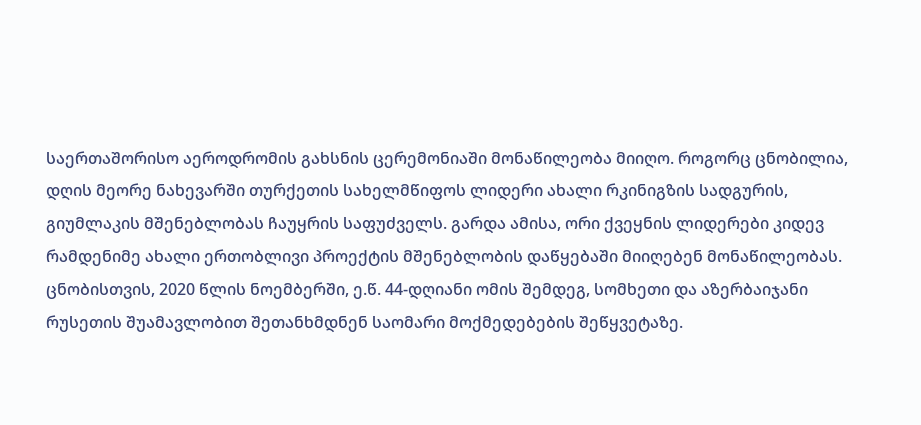საერთაშორისო აეროდრომის გახსნის ცერემონიაში მონაწილეობა მიიღო. როგორც ცნობილია, დღის მეორე ნახევარში თურქეთის სახელმწიფოს ლიდერი ახალი რკინიგზის სადგურის, გიუმლაკის მშენებლობას ჩაუყრის საფუძველს. გარდა ამისა, ორი ქვეყნის ლიდერები კიდევ რამდენიმე ახალი ერთობლივი პროექტის მშენებლობის დაწყებაში მიიღებენ მონაწილეობას. ცნობისთვის, 2020 წლის ნოემბერში, ე.წ. 44-დღიანი ომის შემდეგ, სომხეთი და აზერბაიჯანი რუსეთის შუამავლობით შეთანხმდნენ საომარი მოქმედებების შეწყვეტაზე.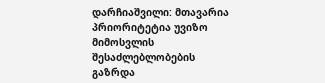დარჩიაშვილი: მთავარია პრიორიტეტია უვიზო მიმოსვლის შესაძლებლობების გაზრდა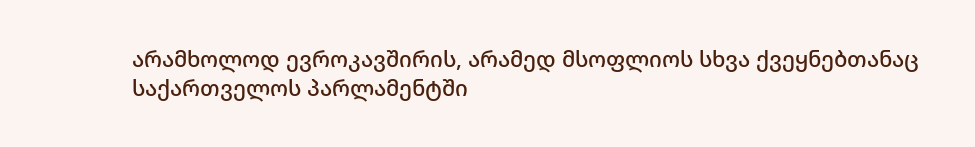არამხოლოდ ევროკავშირის, არამედ მსოფლიოს სხვა ქვეყნებთანაც
საქართველოს პარლამენტში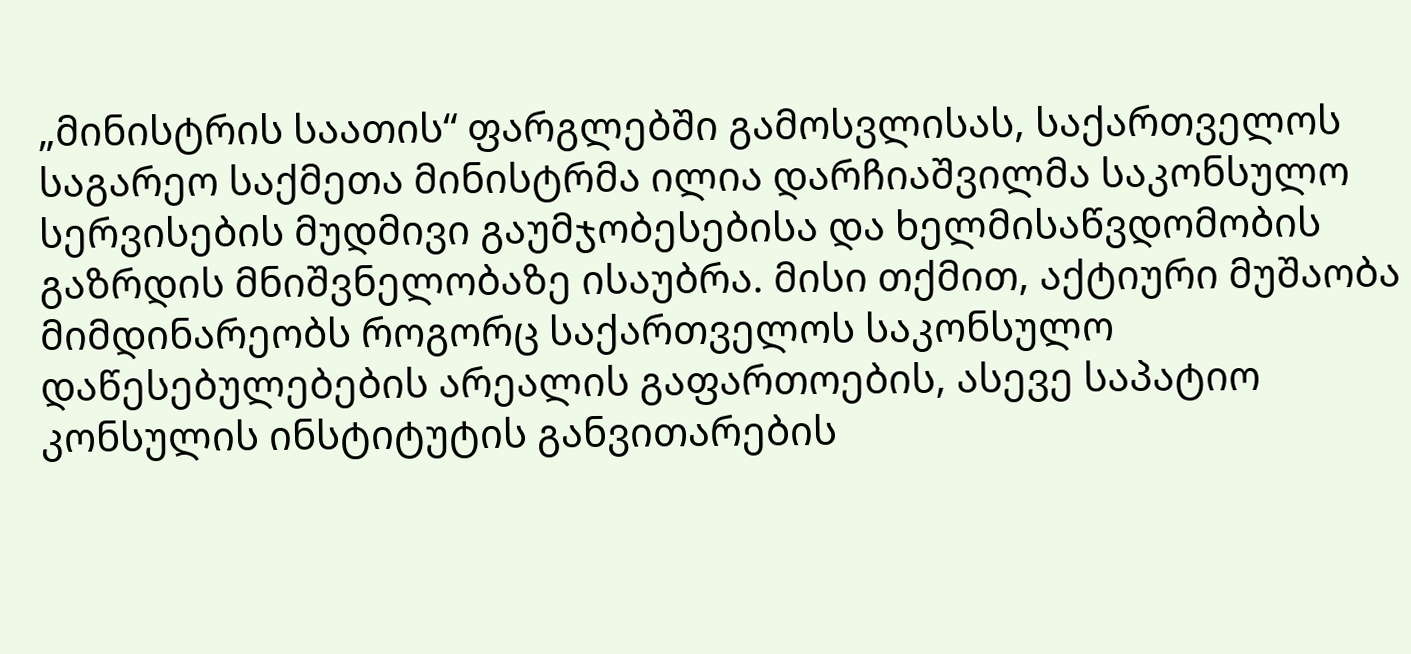„მინისტრის საათის“ ფარგლებში გამოსვლისას, საქართველოს საგარეო საქმეთა მინისტრმა ილია დარჩიაშვილმა საკონსულო სერვისების მუდმივი გაუმჯობესებისა და ხელმისაწვდომობის გაზრდის მნიშვნელობაზე ისაუბრა. მისი თქმით, აქტიური მუშაობა მიმდინარეობს როგორც საქართველოს საკონსულო დაწესებულებების არეალის გაფართოების, ასევე საპატიო კონსულის ინსტიტუტის განვითარების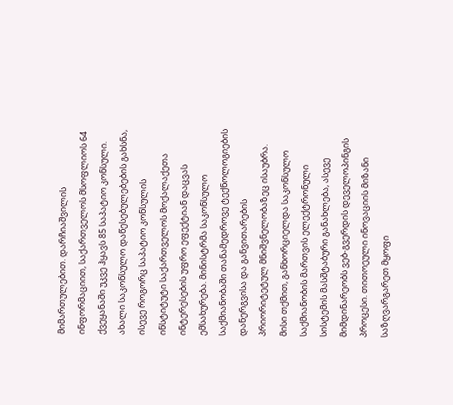მიმართულებით. დარჩიაშვილის ინფორმაციით, საქართველოს მსოფლიოს 64 ქვეყანაში უკვე ჰყავს 85 საპატიო კონსული. ახალი საკონსულო დაწესებულებების გახსნა, ისევე როგორც საპატიო კონსულის ინსტიტუტი საქართველოს მოქალაქეთა ინტერესების უფრო ეფექტიან დაცვას ემსახურება. მინისტრმა საკონსულო საქმიანობაში თანამედროვე ტექნოლოგიების დანერგვისა და განვითარების პრიორიტეტულ მნიშვნელობაზეც ისაუბრა. მისი თქმით, განხორციელდა საკონსულო საქმიანობის მართვის ელექტრონული სისტემის მასშტაბური განახლება, ასევე მიმდინარეობს ვებ-გვერდის დეველოპინგის პროცესი. თითოეული ინოვაციის მიზანი საზღვარგარეთ მყოფი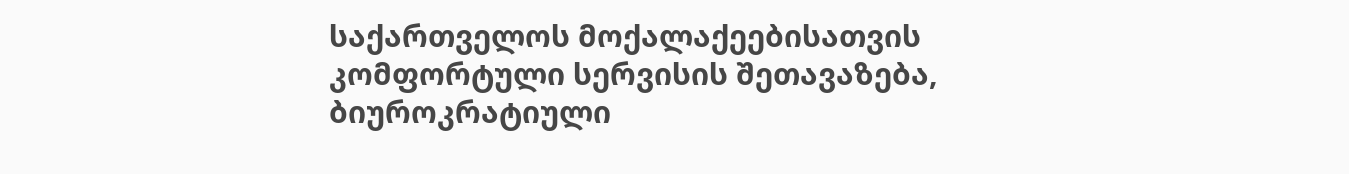საქართველოს მოქალაქეებისათვის კომფორტული სერვისის შეთავაზება, ბიუროკრატიული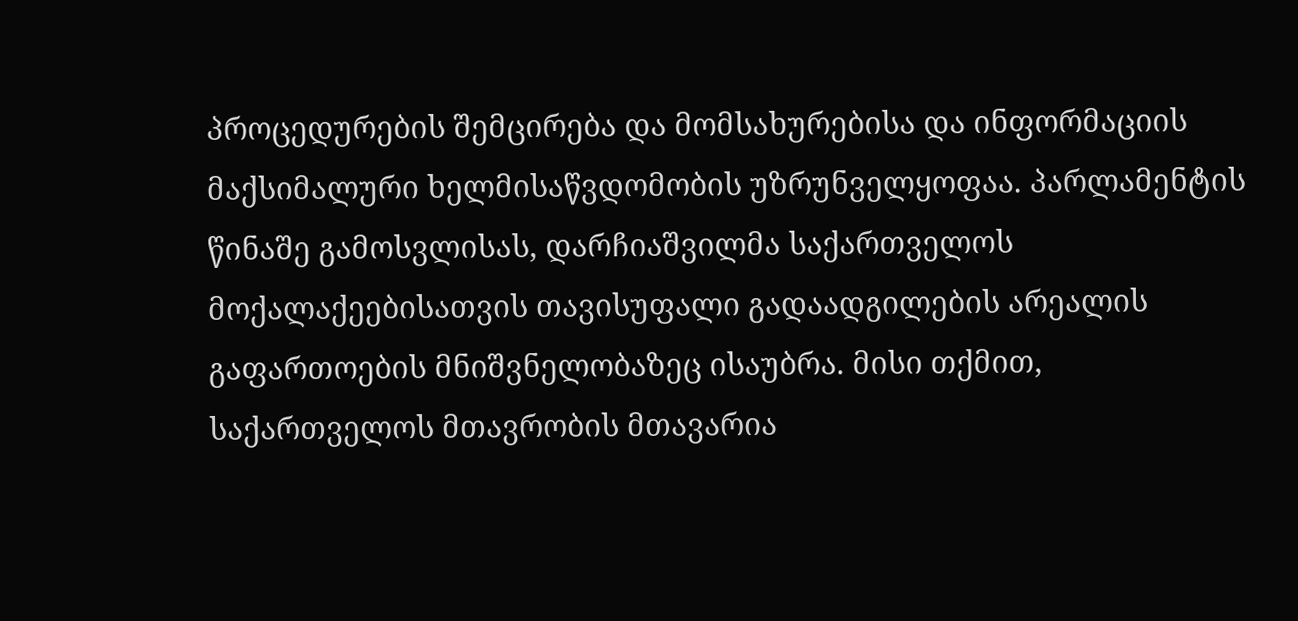პროცედურების შემცირება და მომსახურებისა და ინფორმაციის მაქსიმალური ხელმისაწვდომობის უზრუნველყოფაა. პარლამენტის წინაშე გამოსვლისას, დარჩიაშვილმა საქართველოს მოქალაქეებისათვის თავისუფალი გადაადგილების არეალის გაფართოების მნიშვნელობაზეც ისაუბრა. მისი თქმით, საქართველოს მთავრობის მთავარია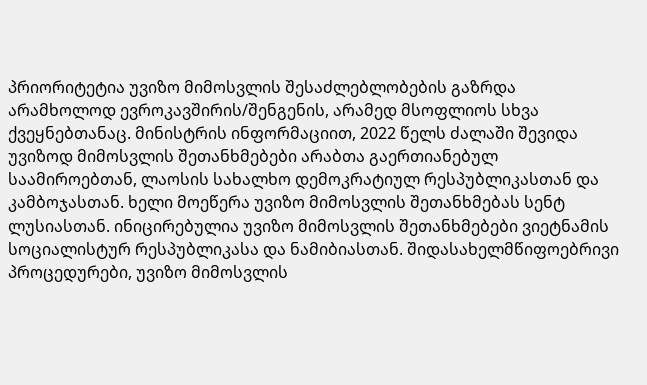პრიორიტეტია უვიზო მიმოსვლის შესაძლებლობების გაზრდა არამხოლოდ ევროკავშირის/შენგენის, არამედ მსოფლიოს სხვა ქვეყნებთანაც. მინისტრის ინფორმაციით, 2022 წელს ძალაში შევიდა უვიზოდ მიმოსვლის შეთანხმებები არაბთა გაერთიანებულ საამიროებთან, ლაოსის სახალხო დემოკრატიულ რესპუბლიკასთან და კამბოჯასთან. ხელი მოეწერა უვიზო მიმოსვლის შეთანხმებას სენტ ლუსიასთან. ინიცირებულია უვიზო მიმოსვლის შეთანხმებები ვიეტნამის სოციალისტურ რესპუბლიკასა და ნამიბიასთან. შიდასახელმწიფოებრივი პროცედურები, უვიზო მიმოსვლის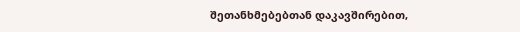შეთანხმებებთან დაკავშირებით,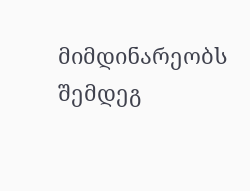მიმდინარეობს შემდეგ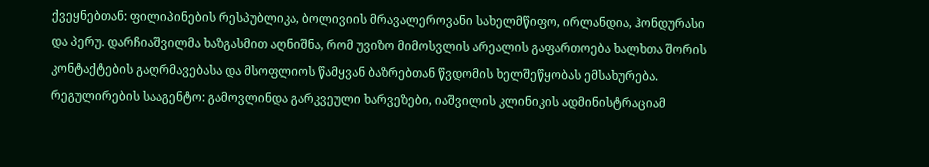ქვეყნებთან: ფილიპინების რესპუბლიკა, ბოლივიის მრავალეროვანი სახელმწიფო, ირლანდია, ჰონდურასი და პერუ. დარჩიაშვილმა ხაზგასმით აღნიშნა, რომ უვიზო მიმოსვლის არეალის გაფართოება ხალხთა შორის კონტაქტების გაღრმავებასა და მსოფლიოს წამყვან ბაზრებთან წვდომის ხელშეწყობას ემსახურება.
რეგულირების სააგენტო: გამოვლინდა გარკვეული ხარვეზები, იაშვილის კლინიკის ადმინისტრაციამ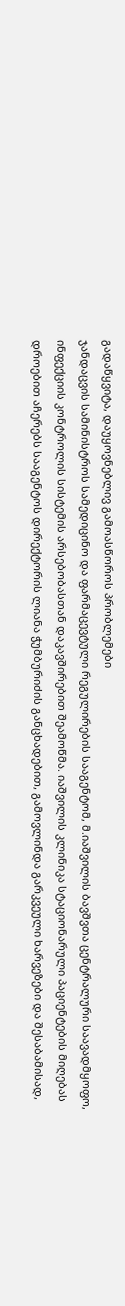გადაწყვიტა, დაუყოვნებლივ გამოასწოროს პრობლემები
ჯანდაცვის სამინისტროს სამედიცინო და ფარმაცევტული რეგულირების სააგენტომ, მ.იაშვილის ბავშვთა ცენტრალური საავადმყოფო, ინფექციის კონტროლის სისტემის არსებობასთან დაკავშირებით შეამოწმა. იაშვილის კლინიკა სტაციონარული პაციენტების მიღებას დროებით აჩერებს სააგენტოს დირექტორის ლიანა ჭუმბურიძის განცხადებით, გამოვლინდა გარკვეული ხარვეზები და შესაბამისად,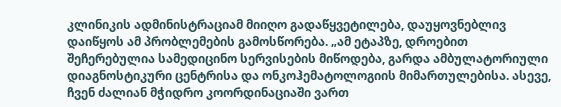კლინიკის ადმინისტრაციამ მიიღო გადაწყვეტილება, დაუყოვნებლივ დაიწყოს ამ პრობლემების გამოსწორება. „ამ ეტაპზე, დროებით შეჩერებულია სამედიცინო სერვისების მიწოდება, გარდა ამბულატორიული დიაგნოსტიკური ცენტრისა და ონკოჰემატოლოგიის მიმართულებისა. ასევე, ჩვენ ძალიან მჭიდრო კოორდინაციაში ვართ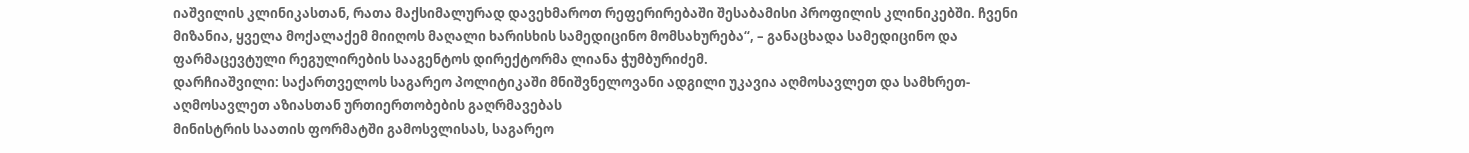იაშვილის კლინიკასთან, რათა მაქსიმალურად დავეხმაროთ რეფერირებაში შესაბამისი პროფილის კლინიკებში. ჩვენი მიზანია, ყველა მოქალაქემ მიიღოს მაღალი ხარისხის სამედიცინო მომსახურება“, – განაცხადა სამედიცინო და ფარმაცევტული რეგულირების სააგენტოს დირექტორმა ლიანა ჭუმბურიძემ.
დარჩიაშვილი: საქართველოს საგარეო პოლიტიკაში მნიშვნელოვანი ადგილი უკავია აღმოსავლეთ და სამხრეთ-აღმოსავლეთ აზიასთან ურთიერთობების გაღრმავებას
მინისტრის საათის ფორმატში გამოსვლისას, საგარეო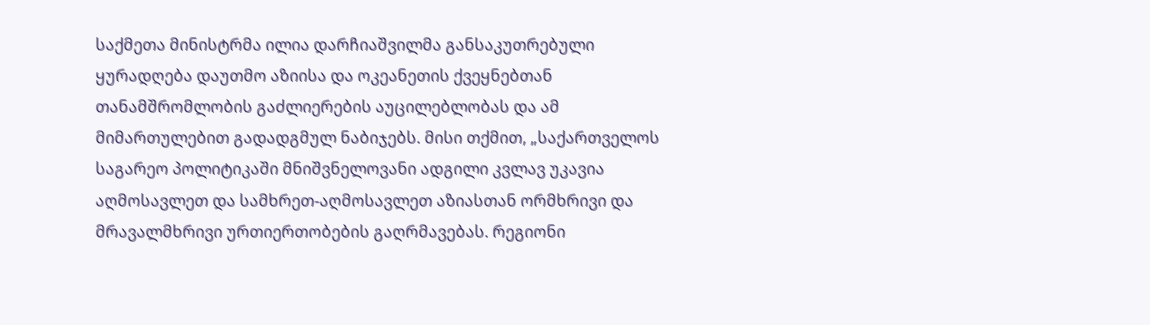საქმეთა მინისტრმა ილია დარჩიაშვილმა განსაკუთრებული ყურადღება დაუთმო აზიისა და ოკეანეთის ქვეყნებთან თანამშრომლობის გაძლიერების აუცილებლობას და ამ მიმართულებით გადადგმულ ნაბიჯებს. მისი თქმით, „საქართველოს საგარეო პოლიტიკაში მნიშვნელოვანი ადგილი კვლავ უკავია აღმოსავლეთ და სამხრეთ-აღმოსავლეთ აზიასთან ორმხრივი და მრავალმხრივი ურთიერთობების გაღრმავებას. რეგიონი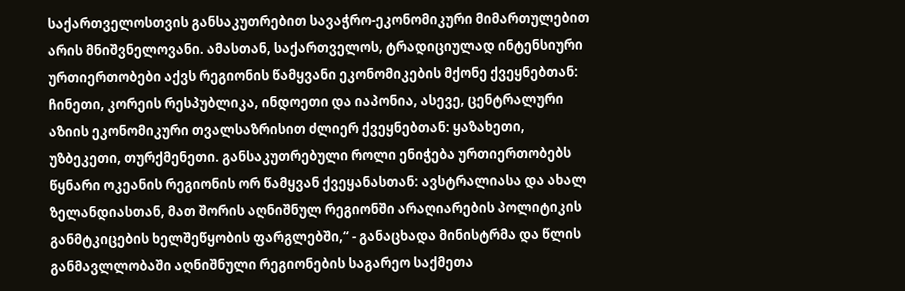საქართველოსთვის განსაკუთრებით სავაჭრო-ეკონომიკური მიმართულებით არის მნიშვნელოვანი. ამასთან, საქართველოს, ტრადიციულად ინტენსიური ურთიერთობები აქვს რეგიონის წამყვანი ეკონომიკების მქონე ქვეყნებთან: ჩინეთი, კორეის რესპუბლიკა, ინდოეთი და იაპონია, ასევე, ცენტრალური აზიის ეკონომიკური თვალსაზრისით ძლიერ ქვეყნებთან: ყაზახეთი, უზბეკეთი, თურქმენეთი. განსაკუთრებული როლი ენიჭება ურთიერთობებს წყნარი ოკეანის რეგიონის ორ წამყვან ქვეყანასთან: ავსტრალიასა და ახალ ზელანდიასთან, მათ შორის აღნიშნულ რეგიონში არაღიარების პოლიტიკის განმტკიცების ხელშეწყობის ფარგლებში,“ - განაცხადა მინისტრმა და წლის განმავლლობაში აღნიშნული რეგიონების საგარეო საქმეთა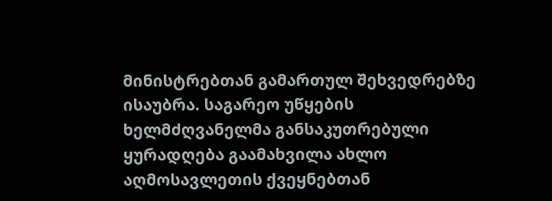მინისტრებთან გამართულ შეხვედრებზე ისაუბრა. საგარეო უწყების ხელმძღვანელმა განსაკუთრებული ყურადღება გაამახვილა ახლო აღმოსავლეთის ქვეყნებთან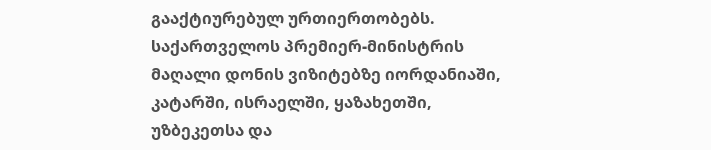გააქტიურებულ ურთიერთობებს. საქართველოს პრემიერ-მინისტრის მაღალი დონის ვიზიტებზე იორდანიაში, კატარში, ისრაელში, ყაზახეთში, უზბეკეთსა და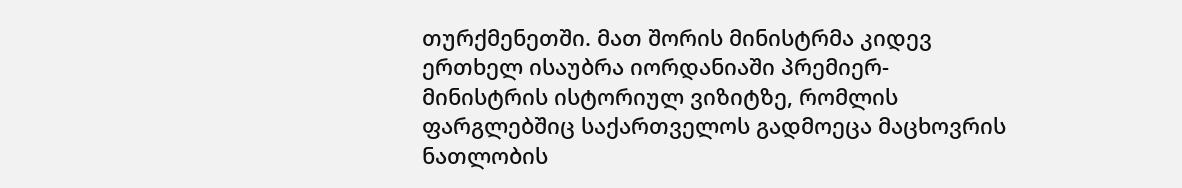თურქმენეთში. მათ შორის მინისტრმა კიდევ ერთხელ ისაუბრა იორდანიაში პრემიერ-მინისტრის ისტორიულ ვიზიტზე, რომლის ფარგლებშიც საქართველოს გადმოეცა მაცხოვრის ნათლობის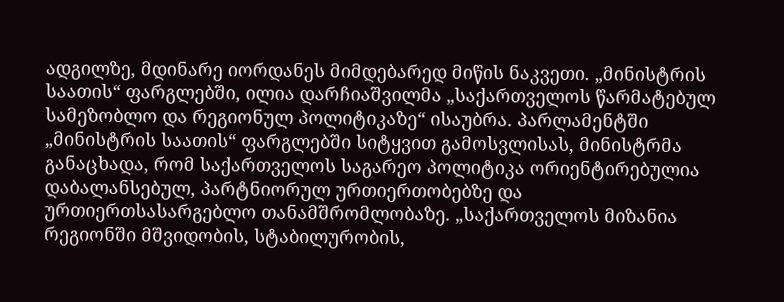ადგილზე, მდინარე იორდანეს მიმდებარედ მიწის ნაკვეთი. „მინისტრის საათის“ ფარგლებში, ილია დარჩიაშვილმა „საქართველოს წარმატებულ სამეზობლო და რეგიონულ პოლიტიკაზე“ ისაუბრა. პარლამენტში „მინისტრის საათის“ ფარგლებში სიტყვით გამოსვლისას, მინისტრმა განაცხადა, რომ საქართველოს საგარეო პოლიტიკა ორიენტირებულია დაბალანსებულ, პარტნიორულ ურთიერთობებზე და ურთიერთსასარგებლო თანამშრომლობაზე. „საქართველოს მიზანია რეგიონში მშვიდობის, სტაბილურობის,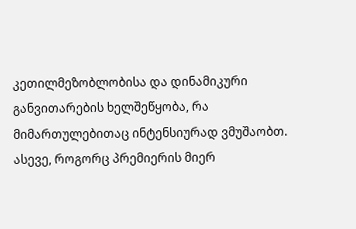კეთილმეზობლობისა და დინამიკური განვითარების ხელშეწყობა, რა მიმართულებითაც ინტენსიურად ვმუშაობთ. ასევე, როგორც პრემიერის მიერ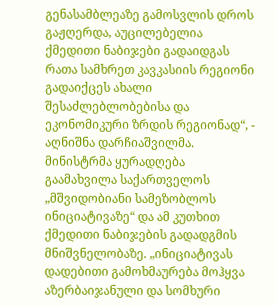გენასამბლეაზე გამოსვლის დროს გაჟღერდა, აუცილებელია ქმედითი ნაბიჯები გადაიდგას რათა სამხრეთ კავკასიის რეგიონი გადაიქცეს ახალი შესაძლებლობებისა და ეკონომიკური ზრდის რეგიონად“, - აღნიშნა დარჩიაშვილმა. მინისტრმა ყურადღება გაამახვილა საქართველოს „მშვიდობიანი სამეზობლოს ინიციატივაზე“ და ამ კუთხით ქმედითი ნაბიჯების გადადგმის მნიშვნელობაზე. „ინიციატივას დადებითი გამოხმაურება მოჰყვა აზერბაიჯანული და სომხური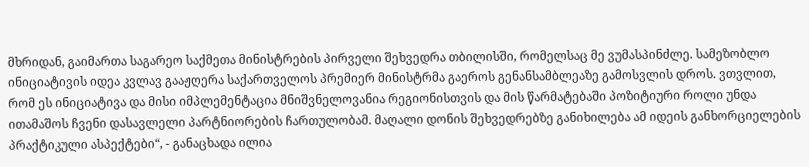მხრიდან, გაიმართა საგარეო საქმეთა მინისტრების პირველი შეხვედრა თბილისში, რომელსაც მე ვუმასპინძლე. სამეზობლო ინიციატივის იდეა კვლავ გააჟღერა საქართველოს პრემიერ მინისტრმა გაეროს გენანსამბლეაზე გამოსვლის დროს. ვთვლით, რომ ეს ინიციატივა და მისი იმპლემენტაცია მნიშვნელოვანია რეგიონისთვის და მის წარმატებაში პოზიტიური როლი უნდა ითამაშოს ჩვენი დასავლელი პარტნიორების ჩართულობამ. მაღალი დონის შეხვედრებზე განიხილება ამ იდეის განხორციელების პრაქტიკული ასპექტები“, - განაცხადა ილია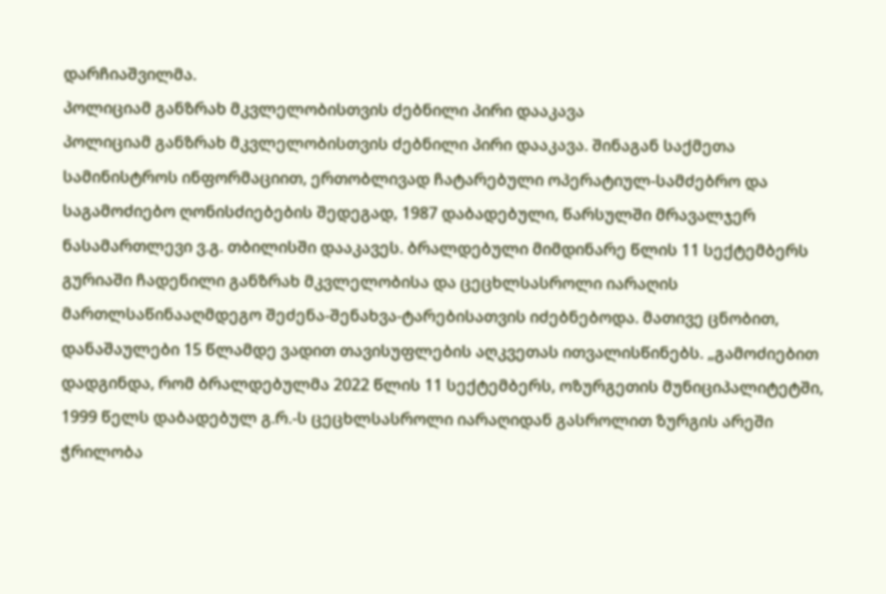დარჩიაშვილმა.
პოლიციამ განზრახ მკვლელობისთვის ძებნილი პირი დააკავა
პოლიციამ განზრახ მკვლელობისთვის ძებნილი პირი დააკავა. შინაგან საქმეთა სამინისტროს ინფორმაციით, ერთობლივად ჩატარებული ოპერატიულ-სამძებრო და საგამოძიებო ღონისძიებების შედეგად, 1987 დაბადებული, წარსულში მრავალჯერ ნასამართლევი ვ.გ. თბილისში დააკავეს. ბრალდებული მიმდინარე წლის 11 სექტემბერს გურიაში ჩადენილი განზრახ მკვლელობისა და ცეცხლსასროლი იარაღის მართლსაწინააღმდეგო შეძენა-შენახვა-ტარებისათვის იძებნებოდა. მათივე ცნობით, დანაშაულები 15 წლამდე ვადით თავისუფლების აღკვეთას ითვალისწინებს. „გამოძიებით დადგინდა, რომ ბრალდებულმა 2022 წლის 11 სექტემბერს, ოზურგეთის მუნიციპალიტეტში, 1999 წელს დაბადებულ გ.რ.-ს ცეცხლსასროლი იარაღიდან გასროლით ზურგის არეში ჭრილობა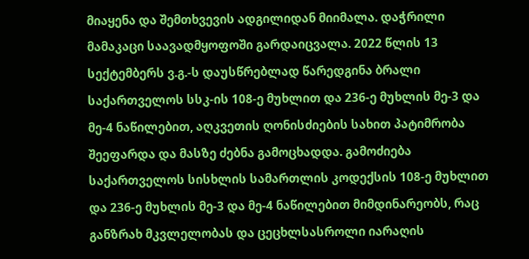მიაყენა და შემთხვევის ადგილიდან მიიმალა. დაჭრილი მამაკაცი საავადმყოფოში გარდაიცვალა. 2022 წლის 13 სექტემბერს ვ.გ.-ს დაუსწრებლად წარედგინა ბრალი საქართველოს სსკ-ის 108-ე მუხლით და 236-ე მუხლის მე-3 და მე-4 ნაწილებით, აღკვეთის ღონისძიების სახით პატიმრობა შეეფარდა და მასზე ძებნა გამოცხადდა. გამოძიება საქართველოს სისხლის სამართლის კოდექსის 108-ე მუხლით და 236-ე მუხლის მე-3 და მე-4 ნაწილებით მიმდინარეობს, რაც განზრახ მკვლელობას და ცეცხლსასროლი იარაღის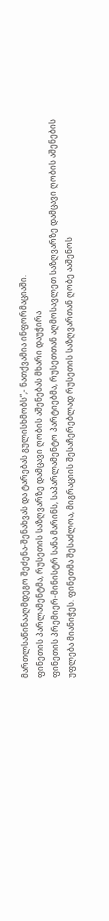მართლსაწინააღმდეგო შეძენა-შენახვას და ტარებას გულისხმობს“,- ნათქვამია ინფორმაციაში.
ფინეთის პარლამენტმა, რუსეთის საზღვარზე დამცავი ღობის აშენებას მხარი დაუჭირა
ფინეთის პრემიერ-მინისტრ სანა მარინს, საპარლამენტო პარტიებმა, რუსეთთან აღმოსავლეთ საზღვარზე დამცავი ღობის აშენების უფლება მიანიჭეს. ფინეთმა შესაძლოა, მიგრაციის შესაჩერებლად რუსეთის საზღვართან ღობე ააშენოს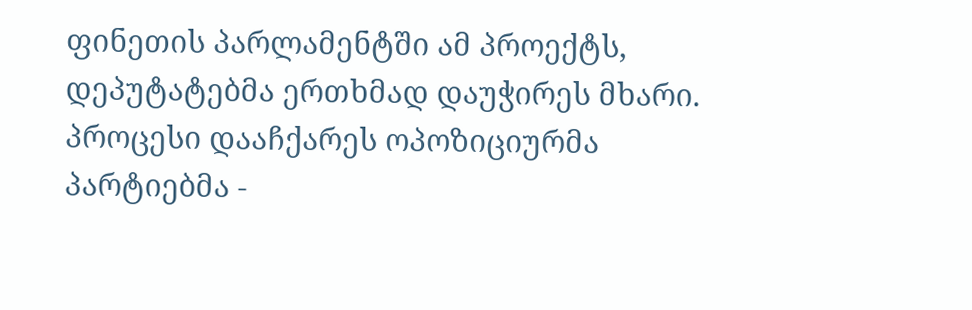ფინეთის პარლამენტში ამ პროექტს, დეპუტატებმა ერთხმად დაუჭირეს მხარი. პროცესი დააჩქარეს ოპოზიციურმა პარტიებმა -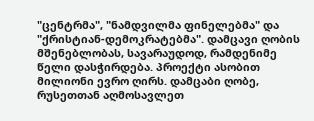"ცენტრმა", "ნამდვილმა ფინელებმა" და "ქრისტიან-დემოკრატებმა". დამცავი ღობის მშენებლობას, სავარაუდოდ, რამდენიმე წელი დასჭირდება. პროექტი ასობით მილიონი ევრო ღირს. დამცაბი ღობე, რუსეთთან აღმოსავლეთ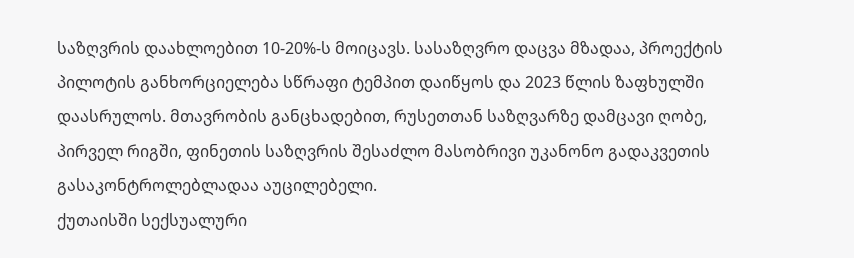საზღვრის დაახლოებით 10-20%-ს მოიცავს. სასაზღვრო დაცვა მზადაა, პროექტის პილოტის განხორციელება სწრაფი ტემპით დაიწყოს და 2023 წლის ზაფხულში დაასრულოს. მთავრობის განცხადებით, რუსეთთან საზღვარზე დამცავი ღობე, პირველ რიგში, ფინეთის საზღვრის შესაძლო მასობრივი უკანონო გადაკვეთის გასაკონტროლებლადაა აუცილებელი.
ქუთაისში სექსუალური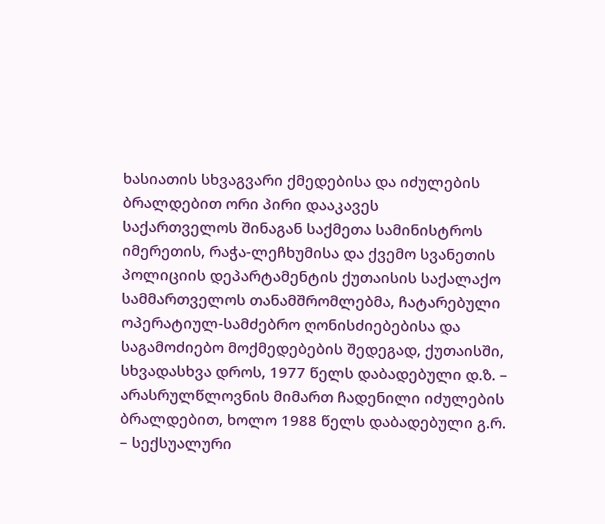ხასიათის სხვაგვარი ქმედებისა და იძულების ბრალდებით ორი პირი დააკავეს
საქართველოს შინაგან საქმეთა სამინისტროს იმერეთის, რაჭა-ლეჩხუმისა და ქვემო სვანეთის პოლიციის დეპარტამენტის ქუთაისის საქალაქო სამმართველოს თანამშრომლებმა, ჩატარებული ოპერატიულ-სამძებრო ღონისძიებებისა და საგამოძიებო მოქმედებების შედეგად, ქუთაისში, სხვადასხვა დროს, 1977 წელს დაბადებული დ.ზ. – არასრულწლოვნის მიმართ ჩადენილი იძულების ბრალდებით, ხოლო 1988 წელს დაბადებული გ.რ. – სექსუალური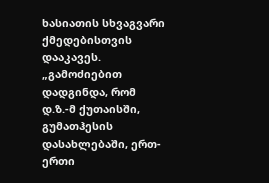ხასიათის სხვაგვარი ქმედებისთვის დააკავეს. „გამოძიებით დადგინდა, რომ დ.ზ.-მ ქუთაისში, გუმათჰესის დასახლებაში, ერთ-ერთი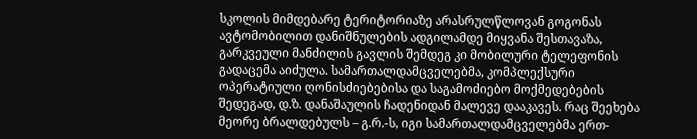სკოლის მიმდებარე ტერიტორიაზე არასრულწლოვან გოგონას ავტომობილით დანიშნულების ადგილამდე მიყვანა შესთავაზა, გარკვეული მანძილის გავლის შემდეგ კი მობილური ტელეფონის გადაცემა აიძულა. სამართალდამცველებმა, კომპლექსური ოპერატიული ღონისძიებებისა და საგამოძიებო მოქმედებების შედეგად, დ.ზ. დანაშაულის ჩადენიდან მალევე დააკავეს. რაც შეეხება მეორე ბრალდებულს – გ.რ.-ს, იგი სამართალდამცველებმა ერთ-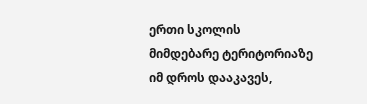ერთი სკოლის მიმდებარე ტერიტორიაზე იმ დროს დააკავეს,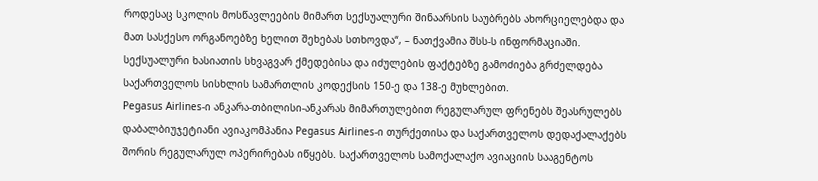როდესაც სკოლის მოსწავლეების მიმართ სექსუალური შინაარსის საუბრებს ახორციელებდა და მათ სასქესო ორგანოებზე ხელით შეხებას სთხოვდა“, – ნათქვამია შსს-ს ინფორმაციაში. სექსუალური ხასიათის სხვაგვარ ქმედებისა და იძულების ფაქტებზე გამოძიება გრძელდება საქართველოს სისხლის სამართლის კოდექსის 150-ე და 138-ე მუხლებით.
Pegasus Airlines-ი ანკარა-თბილისი-ანკარას მიმართულებით რეგულარულ ფრენებს შეასრულებს
დაბალბიუჯეტიანი ავიაკომპანია Pegasus Airlines-ი თურქეთისა და საქართველოს დედაქალაქებს შორის რეგულარულ ოპერირებას იწყებს. საქართველოს სამოქალაქო ავიაციის სააგენტოს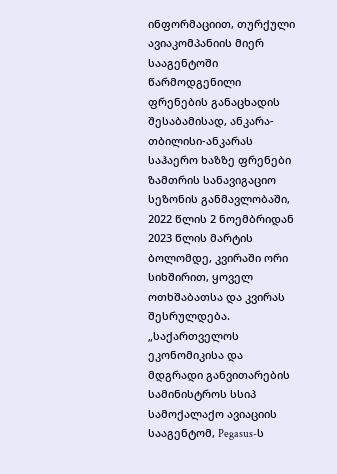ინფორმაციით, თურქული ავიაკომპანიის მიერ სააგენტოში წარმოდგენილი ფრენების განაცხადის შესაბამისად, ანკარა-თბილისი-ანკარას საჰაერო ხაზზე ფრენები ზამთრის სანავიგაციო სეზონის განმავლობაში, 2022 წლის 2 ნოემბრიდან 2023 წლის მარტის ბოლომდე, კვირაში ორი სიხშირით, ყოველ ოთხშაბათსა და კვირას შესრულდება. „საქართველოს ეკონომიკისა და მდგრადი განვითარების სამინისტროს სსიპ სამოქალაქო ავიაციის სააგენტომ, Pegasus-ს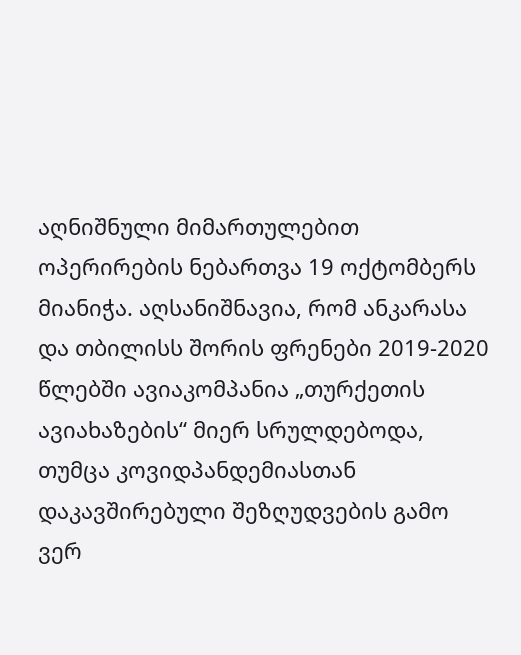აღნიშნული მიმართულებით ოპერირების ნებართვა 19 ოქტომბერს მიანიჭა. აღსანიშნავია, რომ ანკარასა და თბილისს შორის ფრენები 2019-2020 წლებში ავიაკომპანია „თურქეთის ავიახაზების“ მიერ სრულდებოდა, თუმცა კოვიდპანდემიასთან დაკავშირებული შეზღუდვების გამო ვერ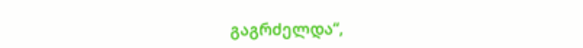გაგრძელდა“,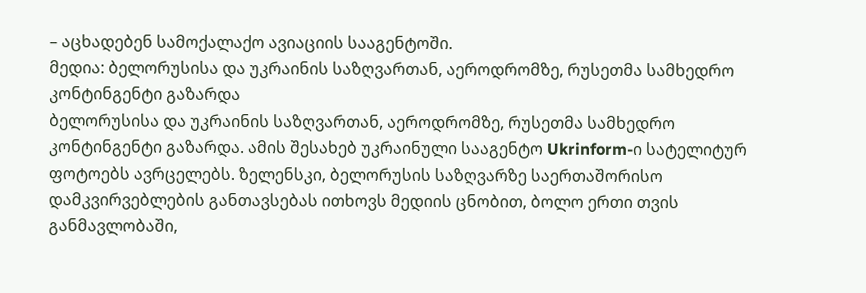– აცხადებენ სამოქალაქო ავიაციის სააგენტოში.
მედია: ბელორუსისა და უკრაინის საზღვართან, აეროდრომზე, რუსეთმა სამხედრო კონტინგენტი გაზარდა
ბელორუსისა და უკრაინის საზღვართან, აეროდრომზე, რუსეთმა სამხედრო კონტინგენტი გაზარდა. ამის შესახებ უკრაინული სააგენტო Ukrinform-ი სატელიტურ ფოტოებს ავრცელებს. ზელენსკი, ბელორუსის საზღვარზე საერთაშორისო დამკვირვებლების განთავსებას ითხოვს მედიის ცნობით, ბოლო ერთი თვის განმავლობაში,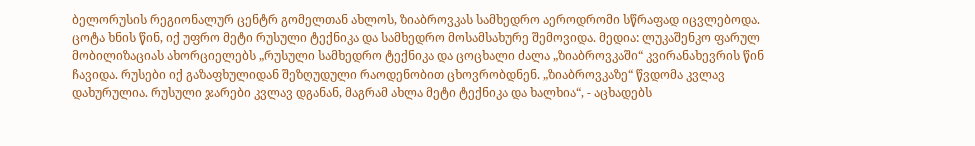ბელორუსის რეგიონალურ ცენტრ გომელთან ახლოს, ზიაბროვკას სამხედრო აეროდრომი სწრაფად იცვლებოდა. ცოტა ხნის წინ, იქ უფრო მეტი რუსული ტექნიკა და სამხედრო მოსამსახურე შემოვიდა. მედია: ლუკაშენკო ფარულ მობილიზაციას ახორციელებს „რუსული სამხედრო ტექნიკა და ცოცხალი ძალა „ზიაბროვკაში“ კვირანახევრის წინ ჩავიდა. რუსები იქ გაზაფხულიდან შეზღუდული რაოდენობით ცხოვრობდნენ. „ზიაბროვკაზე“ წვდომა კვლავ დახურულია. რუსული ჯარები კვლავ დგანან, მაგრამ ახლა მეტი ტექნიკა და ხალხია“, - აცხადებს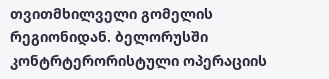თვითმხილველი გომელის რეგიონიდან. ბელორუსში კონტრტერორისტული ოპერაციის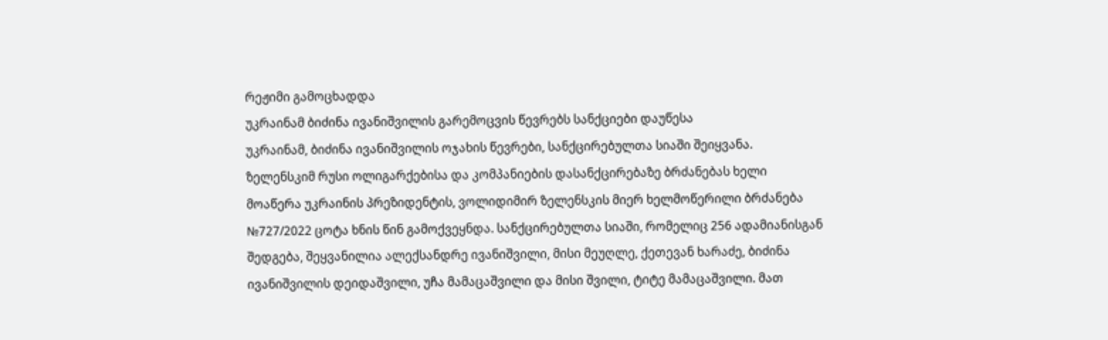რეჟიმი გამოცხადდა
უკრაინამ ბიძინა ივანიშვილის გარემოცვის წევრებს სანქციები დაუწესა
უკრაინამ, ბიძინა ივანიშვილის ოჯახის წევრები, სანქცირებულთა სიაში შეიყვანა. ზელენსკიმ რუსი ოლიგარქებისა და კომპანიების დასანქცირებაზე ბრძანებას ხელი მოაწერა უკრაინის პრეზიდენტის, ვოლიდიმირ ზელენსკის მიერ ხელმოწერილი ბრძანება №727/2022 ცოტა ხნის წინ გამოქვეყნდა. სანქცირებულთა სიაში, რომელიც 256 ადამიანისგან შედგება, შეყვანილია ალექსანდრე ივანიშვილი, მისი მეუღლე, ქეთევან ხარაძე, ბიძინა ივანიშვილის დეიდაშვილი, უჩა მამაცაშვილი და მისი შვილი, ტიტე მამაცაშვილი. მათ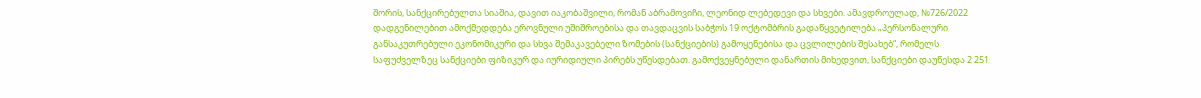შორის, სანქცირებულთა სიაშია, დავით იაკობაშვილი, რომან აბრამოვიჩი, ლეონიდ ლებედევი და სხვები. ამავდროულად, №726/2022 დადგენილებით ამოქმედდება ეროვნული უშიშროებისა და თავდაცვის საბჭოს 19 ოქტომბრის გადაწყვეტილება „პერსონალური განსაკუთრებული ეკონომიკური და სხვა შემაკავებელი ზომების (სანქციების) გამოყენებისა და ცვლილების შესახებ“, რომელს საფუძველზეც სანქციები ფიზიკურ და იურიდიული პირებს უწესდებათ. გამოქვეყნებული დანართის მიხედვით, სანქციები დაუწესდა 2 251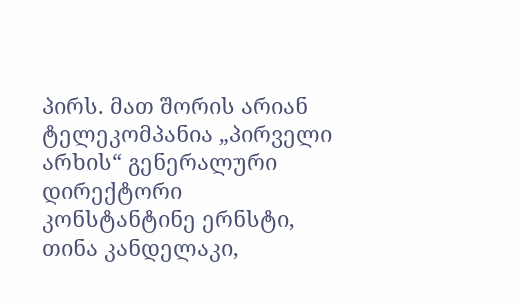პირს. მათ შორის არიან ტელეკომპანია „პირველი არხის“ გენერალური დირექტორი კონსტანტინე ერნსტი, თინა კანდელაკი,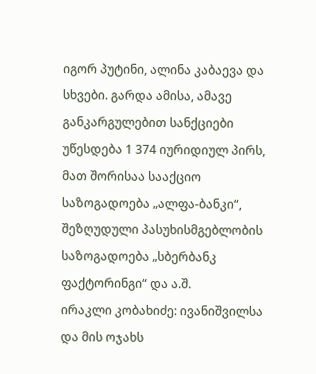იგორ პუტინი, ალინა კაბაევა და სხვები. გარდა ამისა, ამავე განკარგულებით სანქციები უწესდება 1 374 იურიდიულ პირს, მათ შორისაა სააქციო საზოგადოება „ალფა-ბანკი“, შეზღუდული პასუხისმგებლობის საზოგადოება „სბერბანკ ფაქტორინგი“ და ა.შ.
ირაკლი კობახიძე: ივანიშვილსა და მის ოჯახს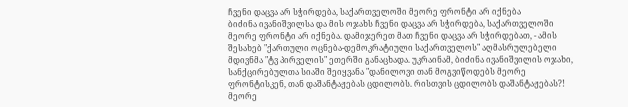ჩვენი დაცვა არ სჭირდება, საქართველოში მეორე ფრონტი არ იქნება
ბიძინა ივანიშვილსა და მის ოჯახს ჩვენი დაცვა არ სჭირდება, საქართველოში მეორე ფრონტი არ იქნება. დამიჯერეთ მათ ჩვენი დაცვა არ სჭირდებათ, - ამის შესახებ "ქართული ოცნება-დემოკრატიული საქართველოს" აღმასრულებელი მდივნმა "ტვ პირველის" ეთერში განაცხადა. უკრაინამ, ბიძინა ივანიშვილის ოჯახი, სანქცირებულთა სიაში შეიყვანა "დანილოვი თან მოგვიწოდებს მეორე ფრონტისკენ, თან დაშანტაჟებას ცდილობს. რისთვის ცდილობს დაშანტაჟებას?! მეორე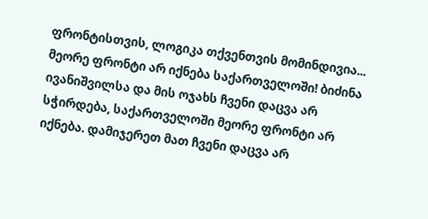ფრონტისთვის, ლოგიკა თქვენთვის მომინდივია... მეორე ფრონტი არ იქნება საქართველოში! ბიძინა ივანიშვილსა და მის ოჯახს ჩვენი დაცვა არ სჭირდება, საქართველოში მეორე ფრონტი არ იქნება. დამიჯერეთ მათ ჩვენი დაცვა არ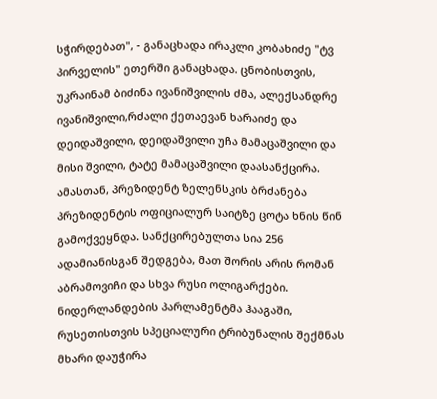სჭირდებათ", - განაცხადა ირაკლი კობახიძე "ტვ პირველის" ეთერში განაცხადა. ცნობისთვის, უკრაინამ ბიძინა ივანიშვილის ძმა, ალექსანდრე ივანიშვილი,რძალი ქეთაევან ხარაიძე და დეიდაშვილი, დეიდაშვილი უჩა მამაცაშვილი და მისი შვილი, ტატე მამაცაშვილი დაასანქცირა. ამასთან, პრეზიდენტ ზელენსკის ბრძანება პრეზიდენტის ოფიციალურ საიტზე ცოტა ხნის წინ გამოქვეყნდა. სანქცირებულთა სია 256 ადამიანისგან შედგება, მათ შორის არის რომან აბრამოვიჩი და სხვა რუსი ოლიგარქები.
ნიდერლანდების პარლამენტმა ჰააგაში, რუსეთისთვის სპეციალური ტრიბუნალის შექმნას მხარი დაუჭირა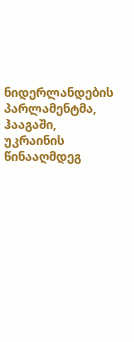ნიდერლანდების პარლამენტმა, ჰააგაში, უკრაინის წინააღმდეგ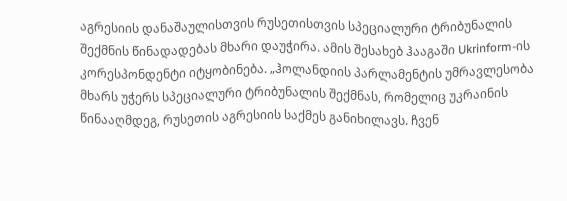აგრესიის დანაშაულისთვის რუსეთისთვის სპეციალური ტრიბუნალის შექმნის წინადადებას მხარი დაუჭირა. ამის შესახებ ჰააგაში Ukrinform-ის კორესპონდენტი იტყობინება. „ჰოლანდიის პარლამენტის უმრავლესობა მხარს უჭერს სპეციალური ტრიბუნალის შექმნას, რომელიც უკრაინის წინააღმდეგ, რუსეთის აგრესიის საქმეს განიხილავს. ჩვენ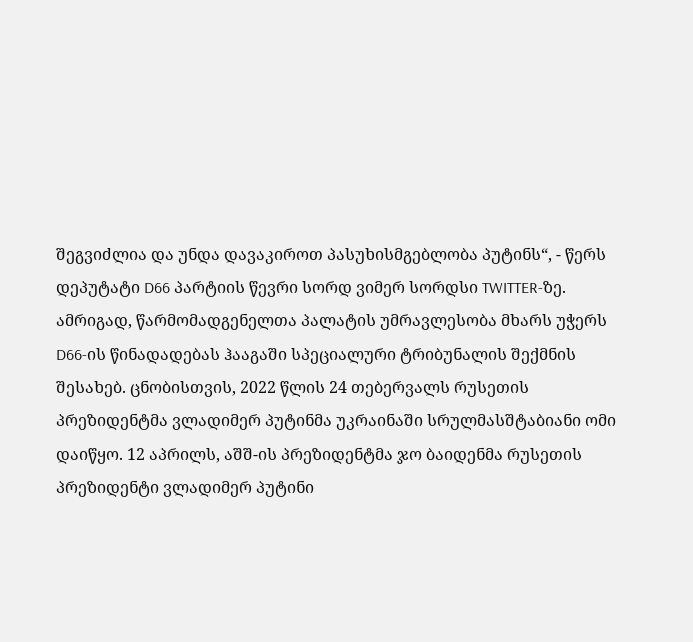შეგვიძლია და უნდა დავაკიროთ პასუხისმგებლობა პუტინს“, - წერს დეპუტატი D66 პარტიის წევრი სორდ ვიმერ სორდსი TWITTER-ზე. ამრიგად, წარმომადგენელთა პალატის უმრავლესობა მხარს უჭერს D66-ის წინადადებას ჰააგაში სპეციალური ტრიბუნალის შექმნის შესახებ. ცნობისთვის, 2022 წლის 24 თებერვალს რუსეთის პრეზიდენტმა ვლადიმერ პუტინმა უკრაინაში სრულმასშტაბიანი ომი დაიწყო. 12 აპრილს, აშშ-ის პრეზიდენტმა ჯო ბაიდენმა რუსეთის პრეზიდენტი ვლადიმერ პუტინი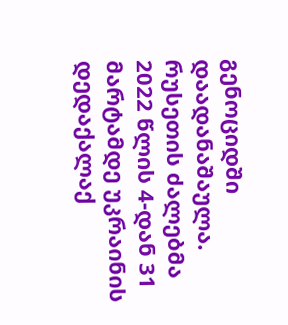გენოციდში დაადანაშაულა. რუსეთის ძალებმა 2022 წლის 4-დან 31 მარტამდე უკრაინის დედაქალაქ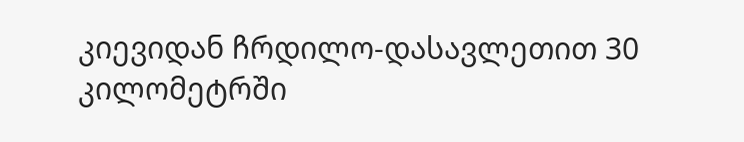კიევიდან ჩრდილო-დასავლეთით 30 კილომეტრში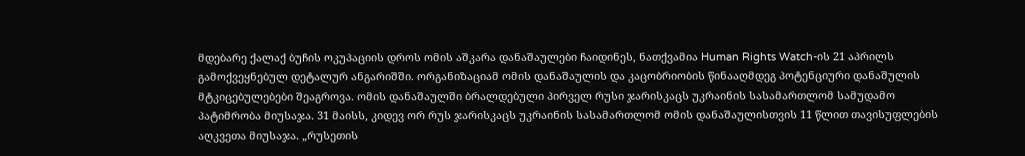მდებარე ქალაქ ბუჩის ოკუპაციის დროს ომის აშკარა დანაშაულები ჩაიდინეს, ნათქვამია Human Rights Watch-ის 21 აპრილს გამოქვეყნებულ დეტალურ ანგარიშში. ორგანიზაციამ ომის დანაშაულის და კაცობრიობის წინააღმდეგ პოტენციური დანაშულის მტკიცებულებები შეაგროვა. ომის დანაშაულში ბრალდებული პირველ რუსი ჯარისკაცს უკრაინის სასამართლომ სამუდამო პატიმრობა მიუსაჯა. 31 მაისს, კიდევ ორ რუს ჯარისკაცს უკრაინის სასამართლომ ომის დანაშაულისთვის 11 წლით თავისუფლების აღკვეთა მიუსაჯა. „რუსეთის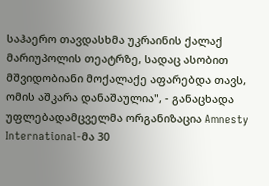საჰაერო თავდასხმა უკრაინის ქალაქ მარიუპოლის თეატრზე, სადაც ასობით მშვიდობიანი მოქალაქე აფარებდა თავს, ომის აშკარა დანაშაულია", - განაცხადა უფლებადამცველმა ორგანიზაცია Amnesty International-მა 30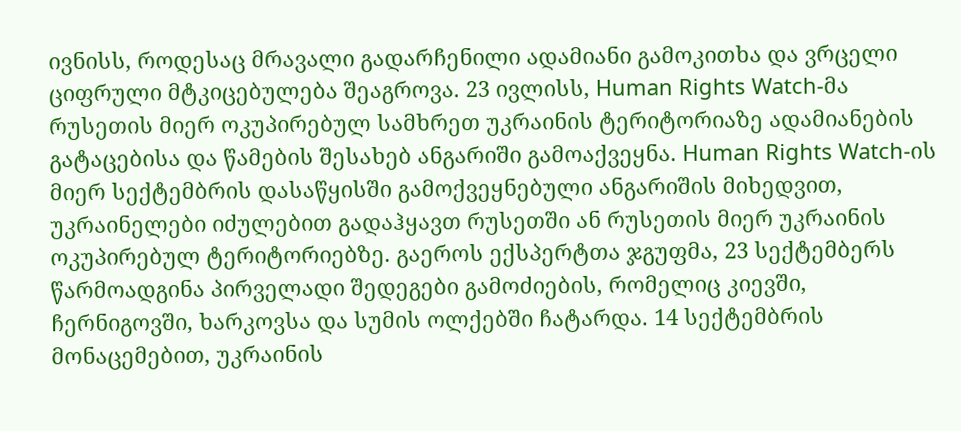ივნისს, როდესაც მრავალი გადარჩენილი ადამიანი გამოკითხა და ვრცელი ციფრული მტკიცებულება შეაგროვა. 23 ივლისს, Human Rights Watch-მა რუსეთის მიერ ოკუპირებულ სამხრეთ უკრაინის ტერიტორიაზე ადამიანების გატაცებისა და წამების შესახებ ანგარიში გამოაქვეყნა. Human Rights Watch-ის მიერ სექტემბრის დასაწყისში გამოქვეყნებული ანგარიშის მიხედვით, უკრაინელები იძულებით გადაჰყავთ რუსეთში ან რუსეთის მიერ უკრაინის ოკუპირებულ ტერიტორიებზე. გაეროს ექსპერტთა ჯგუფმა, 23 სექტემბერს წარმოადგინა პირველადი შედეგები გამოძიების, რომელიც კიევში, ჩერნიგოვში, ხარკოვსა და სუმის ოლქებში ჩატარდა. 14 სექტემბრის მონაცემებით, უკრაინის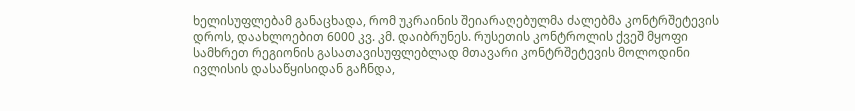ხელისუფლებამ განაცხადა, რომ უკრაინის შეიარაღებულმა ძალებმა კონტრშეტევის დროს, დაახლოებით 6000 კვ. კმ. დაიბრუნეს. რუსეთის კონტროლის ქვეშ მყოფი სამხრეთ რეგიონის გასათავისუფლებლად მთავარი კონტრშეტევის მოლოდინი ივლისის დასაწყისიდან გაჩნდა,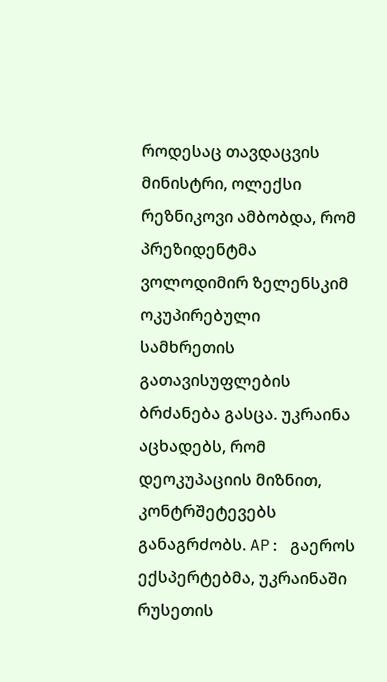როდესაც თავდაცვის მინისტრი, ოლექსი რეზნიკოვი ამბობდა, რომ პრეზიდენტმა ვოლოდიმირ ზელენსკიმ ოკუპირებული სამხრეთის გათავისუფლების ბრძანება გასცა. უკრაინა აცხადებს, რომ დეოკუპაციის მიზნით, კონტრშეტევებს განაგრძობს. AP: გაეროს ექსპერტებმა, უკრაინაში რუსეთის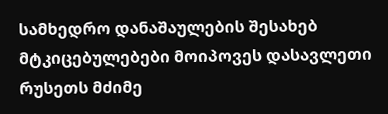სამხედრო დანაშაულების შესახებ მტკიცებულებები მოიპოვეს დასავლეთი რუსეთს მძიმე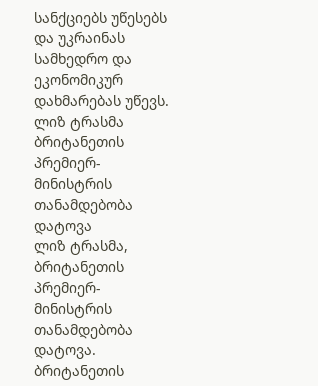სანქციებს უწესებს და უკრაინას სამხედრო და ეკონომიკურ დახმარებას უწევს.
ლიზ ტრასმა ბრიტანეთის პრემიერ-მინისტრის თანამდებობა დატოვა
ლიზ ტრასმა, ბრიტანეთის პრემიერ-მინისტრის თანამდებობა დატოვა. ბრიტანეთის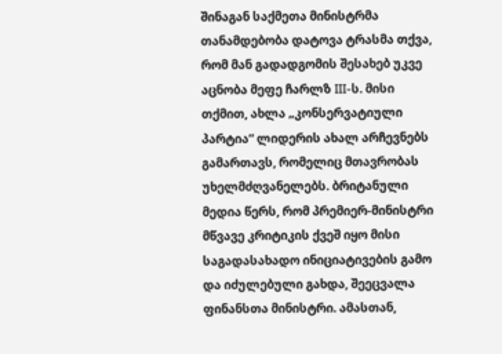შინაგან საქმეთა მინისტრმა თანამდებობა დატოვა ტრასმა თქვა, რომ მან გადადგომის შესახებ უკვე აცნობა მეფე ჩარლზ III-ს. მისი თქმით, ახლა „კონსერვატიული პარტია“ ლიდერის ახალ არჩევნებს გამართავს, რომელიც მთავრობას უხელმძღვანელებს. ბრიტანული მედია წერს, რომ პრემიერ-მინისტრი მწვავე კრიტიკის ქვეშ იყო მისი საგადასახადო ინიციატივების გამო და იძულებული გახდა, შეეცვალა ფინანსთა მინისტრი. ამასთან,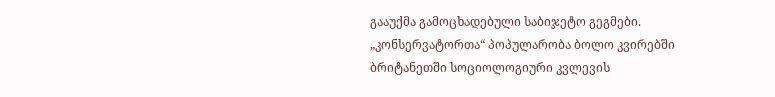გააუქმა გამოცხადებული საბიჯეტო გეგმები. „კონსერვატორთა“ პოპულარობა ბოლო კვირებში ბრიტანეთში სოციოლოგიური კვლევის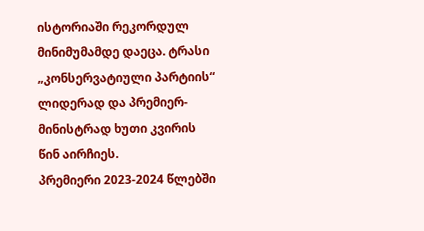ისტორიაში რეკორდულ მინიმუმამდე დაეცა. ტრასი „კონსერვატიული პარტიის“ ლიდერად და პრემიერ-მინისტრად ხუთი კვირის წინ აირჩიეს.
პრემიერი 2023-2024 წლებში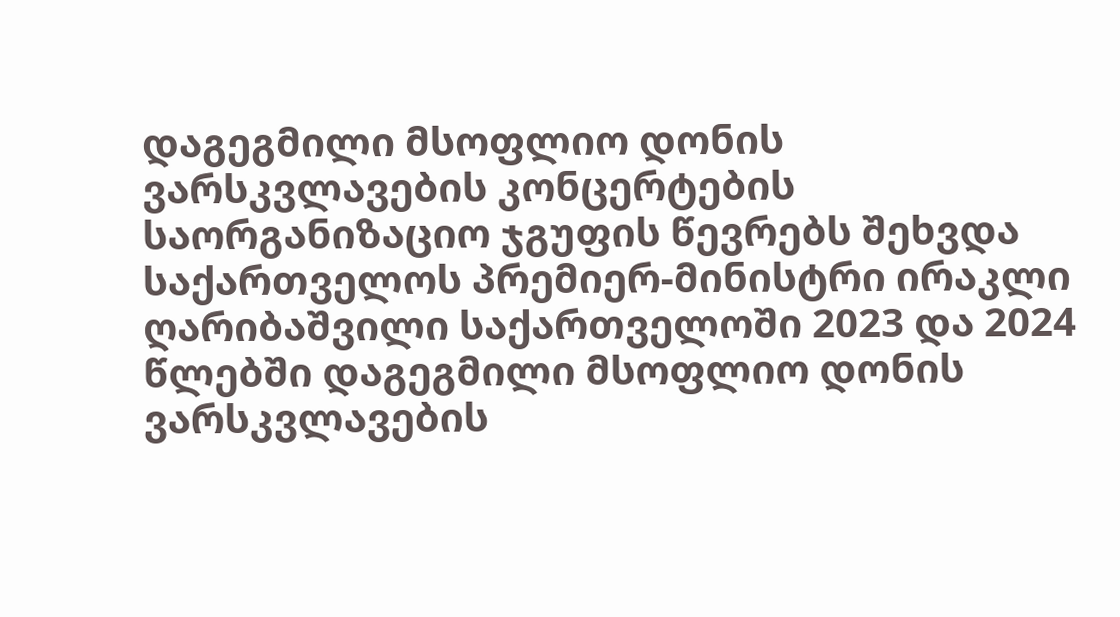დაგეგმილი მსოფლიო დონის ვარსკვლავების კონცერტების საორგანიზაციო ჯგუფის წევრებს შეხვდა
საქართველოს პრემიერ-მინისტრი ირაკლი ღარიბაშვილი საქართველოში 2023 და 2024 წლებში დაგეგმილი მსოფლიო დონის ვარსკვლავების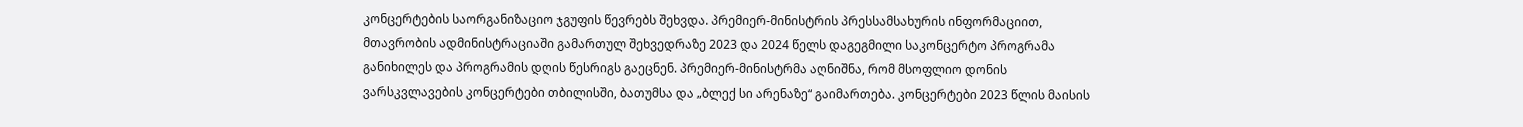კონცერტების საორგანიზაციო ჯგუფის წევრებს შეხვდა. პრემიერ-მინისტრის პრესსამსახურის ინფორმაციით, მთავრობის ადმინისტრაციაში გამართულ შეხვედრაზე 2023 და 2024 წელს დაგეგმილი საკონცერტო პროგრამა განიხილეს და პროგრამის დღის წესრიგს გაეცნენ. პრემიერ-მინისტრმა აღნიშნა, რომ მსოფლიო დონის ვარსკვლავების კონცერტები თბილისში, ბათუმსა და „ბლექ სი არენაზე“ გაიმართება. კონცერტები 2023 წლის მაისის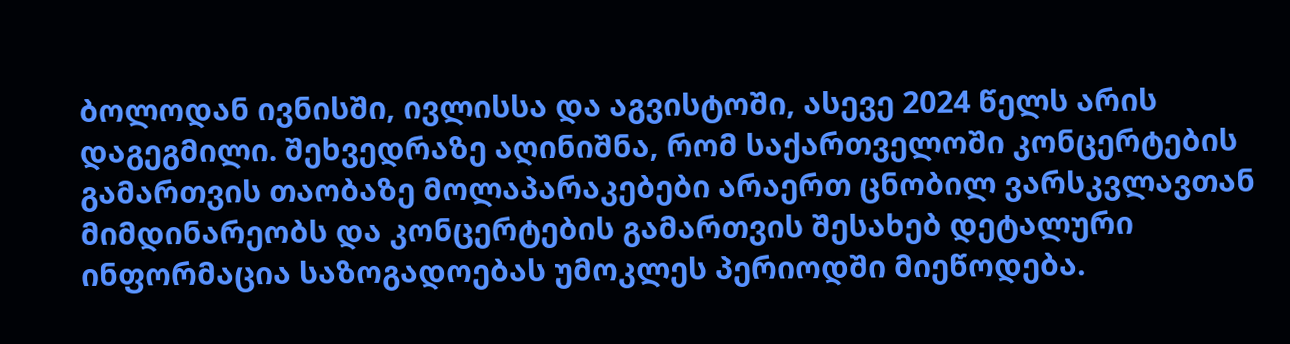ბოლოდან ივნისში, ივლისსა და აგვისტოში, ასევე 2024 წელს არის დაგეგმილი. შეხვედრაზე აღინიშნა, რომ საქართველოში კონცერტების გამართვის თაობაზე მოლაპარაკებები არაერთ ცნობილ ვარსკვლავთან მიმდინარეობს და კონცერტების გამართვის შესახებ დეტალური ინფორმაცია საზოგადოებას უმოკლეს პერიოდში მიეწოდება.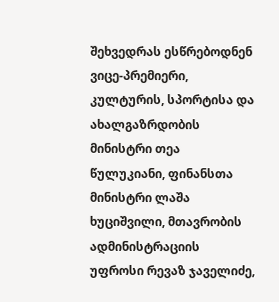შეხვედრას ესწრებოდნენ ვიცე-პრემიერი, კულტურის, სპორტისა და ახალგაზრდობის მინისტრი თეა წულუკიანი, ფინანსთა მინისტრი ლაშა ხუციშვილი, მთავრობის ადმინისტრაციის უფროსი რევაზ ჯაველიძე,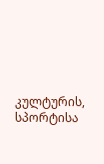კულტურის, სპორტისა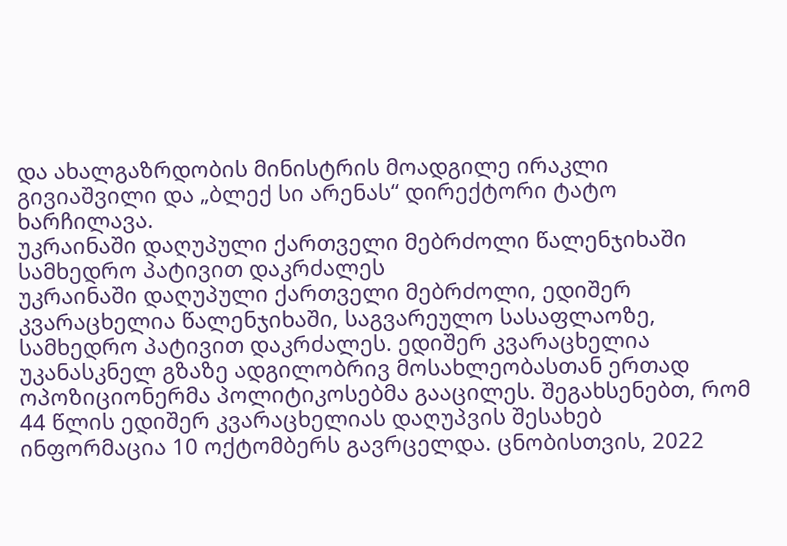და ახალგაზრდობის მინისტრის მოადგილე ირაკლი გივიაშვილი და „ბლექ სი არენას“ დირექტორი ტატო ხარჩილავა.
უკრაინაში დაღუპული ქართველი მებრძოლი წალენჯიხაში სამხედრო პატივით დაკრძალეს
უკრაინაში დაღუპული ქართველი მებრძოლი, ედიშერ კვარაცხელია წალენჯიხაში, საგვარეულო სასაფლაოზე, სამხედრო პატივით დაკრძალეს. ედიშერ კვარაცხელია უკანასკნელ გზაზე ადგილობრივ მოსახლეობასთან ერთად ოპოზიციონერმა პოლიტიკოსებმა გააცილეს. შეგახსენებთ, რომ 44 წლის ედიშერ კვარაცხელიას დაღუპვის შესახებ ინფორმაცია 10 ოქტომბერს გავრცელდა. ცნობისთვის, 2022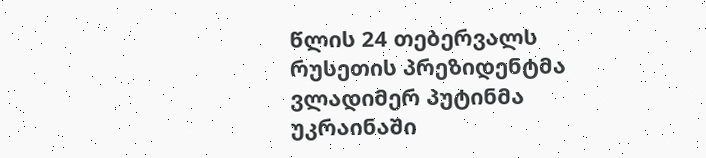წლის 24 თებერვალს რუსეთის პრეზიდენტმა ვლადიმერ პუტინმა უკრაინაში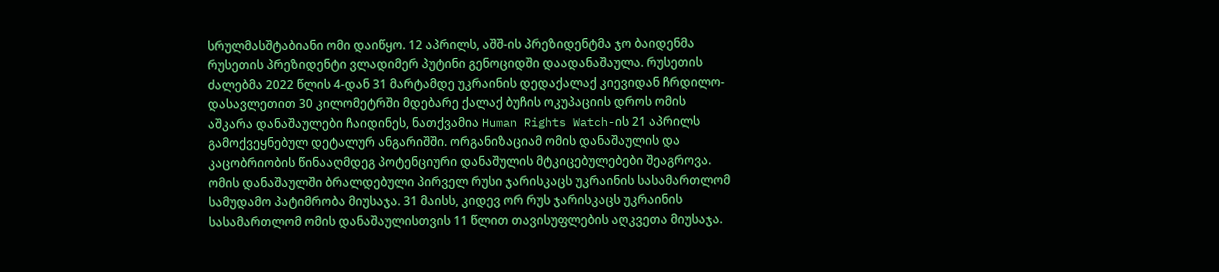სრულმასშტაბიანი ომი დაიწყო. 12 აპრილს, აშშ-ის პრეზიდენტმა ჯო ბაიდენმა რუსეთის პრეზიდენტი ვლადიმერ პუტინი გენოციდში დაადანაშაულა. რუსეთის ძალებმა 2022 წლის 4-დან 31 მარტამდე უკრაინის დედაქალაქ კიევიდან ჩრდილო-დასავლეთით 30 კილომეტრში მდებარე ქალაქ ბუჩის ოკუპაციის დროს ომის აშკარა დანაშაულები ჩაიდინეს, ნათქვამია Human Rights Watch-ის 21 აპრილს გამოქვეყნებულ დეტალურ ანგარიშში. ორგანიზაციამ ომის დანაშაულის და კაცობრიობის წინააღმდეგ პოტენციური დანაშულის მტკიცებულებები შეაგროვა. ომის დანაშაულში ბრალდებული პირველ რუსი ჯარისკაცს უკრაინის სასამართლომ სამუდამო პატიმრობა მიუსაჯა. 31 მაისს, კიდევ ორ რუს ჯარისკაცს უკრაინის სასამართლომ ომის დანაშაულისთვის 11 წლით თავისუფლების აღკვეთა მიუსაჯა.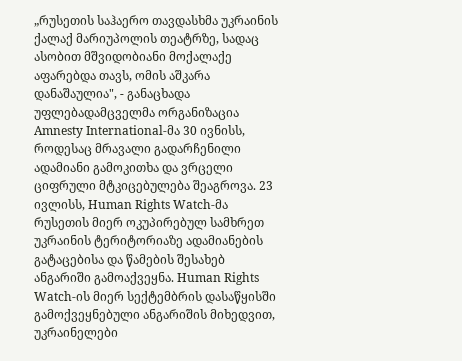„რუსეთის საჰაერო თავდასხმა უკრაინის ქალაქ მარიუპოლის თეატრზე, სადაც ასობით მშვიდობიანი მოქალაქე აფარებდა თავს, ომის აშკარა დანაშაულია", - განაცხადა უფლებადამცველმა ორგანიზაცია Amnesty International-მა 30 ივნისს, როდესაც მრავალი გადარჩენილი ადამიანი გამოკითხა და ვრცელი ციფრული მტკიცებულება შეაგროვა. 23 ივლისს, Human Rights Watch-მა რუსეთის მიერ ოკუპირებულ სამხრეთ უკრაინის ტერიტორიაზე ადამიანების გატაცებისა და წამების შესახებ ანგარიში გამოაქვეყნა. Human Rights Watch-ის მიერ სექტემბრის დასაწყისში გამოქვეყნებული ანგარიშის მიხედვით, უკრაინელები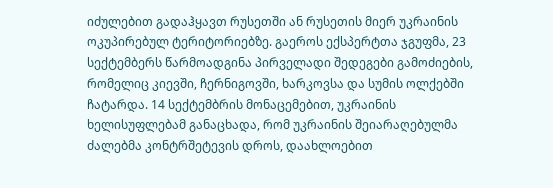იძულებით გადაჰყავთ რუსეთში ან რუსეთის მიერ უკრაინის ოკუპირებულ ტერიტორიებზე. გაეროს ექსპერტთა ჯგუფმა, 23 სექტემბერს წარმოადგინა პირველადი შედეგები გამოძიების, რომელიც კიევში, ჩერნიგოვში, ხარკოვსა და სუმის ოლქებში ჩატარდა. 14 სექტემბრის მონაცემებით, უკრაინის ხელისუფლებამ განაცხადა, რომ უკრაინის შეიარაღებულმა ძალებმა კონტრშეტევის დროს, დაახლოებით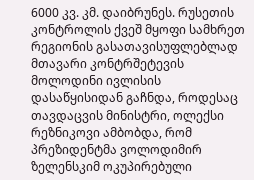6000 კვ. კმ. დაიბრუნეს. რუსეთის კონტროლის ქვეშ მყოფი სამხრეთ რეგიონის გასათავისუფლებლად მთავარი კონტრშეტევის მოლოდინი ივლისის დასაწყისიდან გაჩნდა, როდესაც თავდაცვის მინისტრი, ოლექსი რეზნიკოვი ამბობდა, რომ პრეზიდენტმა ვოლოდიმირ ზელენსკიმ ოკუპირებული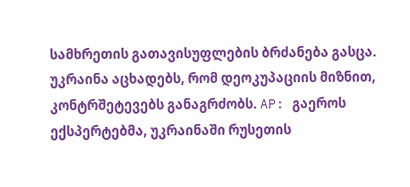სამხრეთის გათავისუფლების ბრძანება გასცა. უკრაინა აცხადებს, რომ დეოკუპაციის მიზნით, კონტრშეტევებს განაგრძობს. AP: გაეროს ექსპერტებმა, უკრაინაში რუსეთის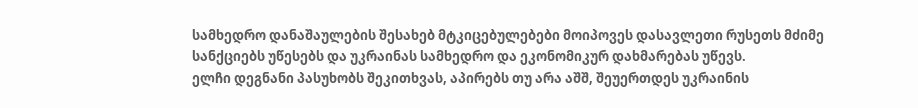სამხედრო დანაშაულების შესახებ მტკიცებულებები მოიპოვეს დასავლეთი რუსეთს მძიმე სანქციებს უწესებს და უკრაინას სამხედრო და ეკონომიკურ დახმარებას უწევს.
ელჩი დეგნანი პასუხობს შეკითხვას, აპირებს თუ არა აშშ, შეუერთდეს უკრაინის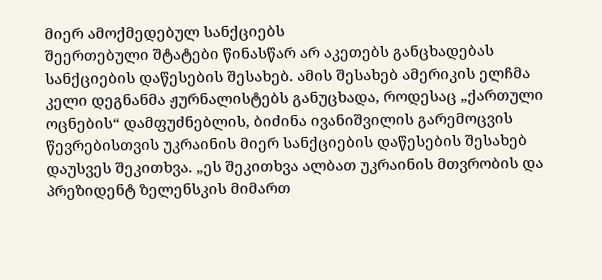მიერ ამოქმედებულ სანქციებს
შეერთებული შტატები წინასწარ არ აკეთებს განცხადებას სანქციების დაწესების შესახებ. ამის შესახებ ამერიკის ელჩმა კელი დეგნანმა ჟურნალისტებს განუცხადა, როდესაც „ქართული ოცნების“ დამფუძნებლის, ბიძინა ივანიშვილის გარემოცვის წევრებისთვის უკრაინის მიერ სანქციების დაწესების შესახებ დაუსვეს შეკითხვა. „ეს შეკითხვა ალბათ უკრაინის მთვრობის და პრეზიდენტ ზელენსკის მიმართ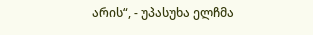არის“, - უპასუხა ელჩმა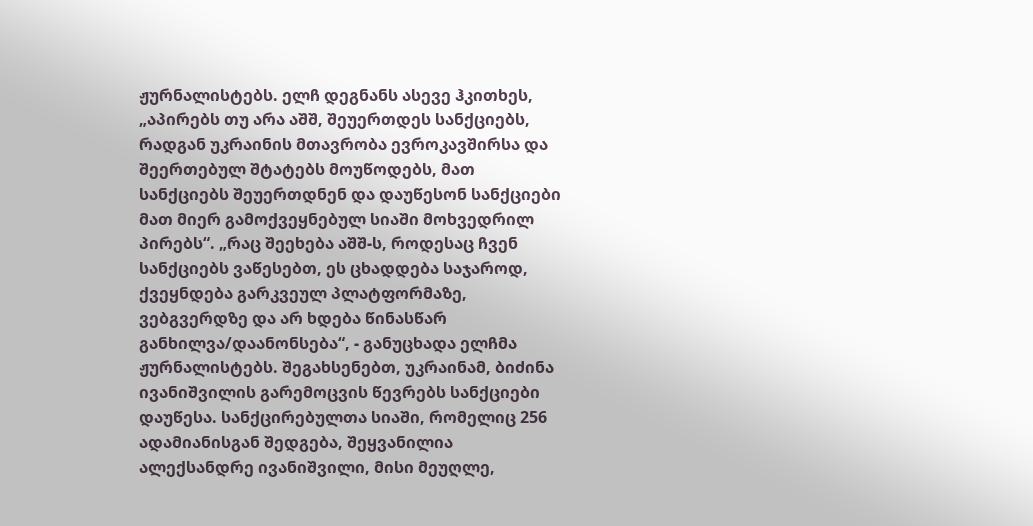ჟურნალისტებს. ელჩ დეგნანს ასევე ჰკითხეს, „აპირებს თუ არა აშშ, შეუერთდეს სანქციებს, რადგან უკრაინის მთავრობა ევროკავშირსა და შეერთებულ შტატებს მოუწოდებს, მათ სანქციებს შეუერთდნენ და დაუწესონ სანქციები მათ მიერ გამოქვეყნებულ სიაში მოხვედრილ პირებს“. „რაც შეეხება აშშ-ს, როდესაც ჩვენ სანქციებს ვაწესებთ, ეს ცხადდება საჯაროდ, ქვეყნდება გარკვეულ პლატფორმაზე, ვებგვერდზე და არ ხდება წინასწარ განხილვა/დაანონსება“, - განუცხადა ელჩმა ჟურნალისტებს. შეგახსენებთ, უკრაინამ, ბიძინა ივანიშვილის გარემოცვის წევრებს სანქციები დაუწესა. სანქცირებულთა სიაში, რომელიც 256 ადამიანისგან შედგება, შეყვანილია ალექსანდრე ივანიშვილი, მისი მეუღლე,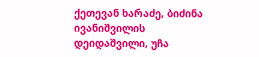ქეთევან ხარაძე, ბიძინა ივანიშვილის დეიდაშვილი, უჩა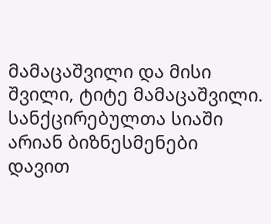მამაცაშვილი და მისი შვილი, ტიტე მამაცაშვილი. სანქცირებულთა სიაში არიან ბიზნესმენები დავით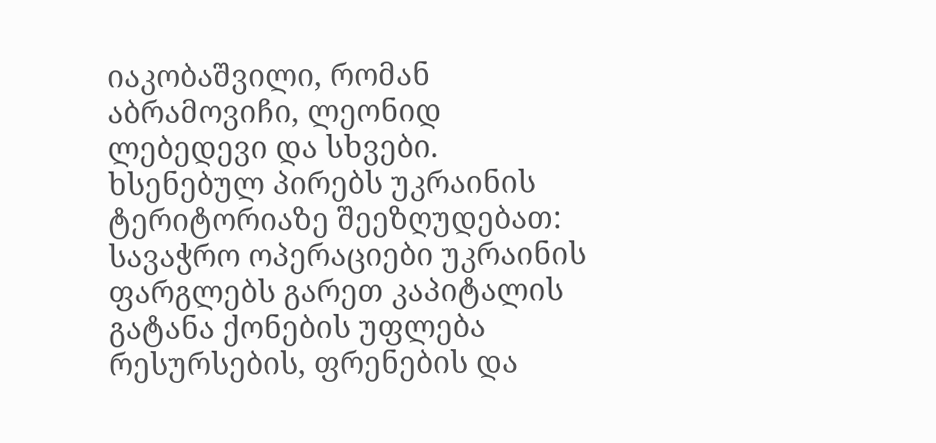იაკობაშვილი, რომან აბრამოვიჩი, ლეონიდ ლებედევი და სხვები. ხსენებულ პირებს უკრაინის ტერიტორიაზე შეეზღუდებათ: სავაჭრო ოპერაციები უკრაინის ფარგლებს გარეთ კაპიტალის გატანა ქონების უფლება რესურსების, ფრენების და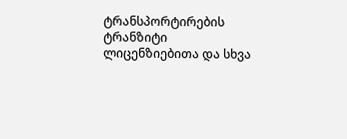ტრანსპორტირების ტრანზიტი ლიცენზიებითა და სხვა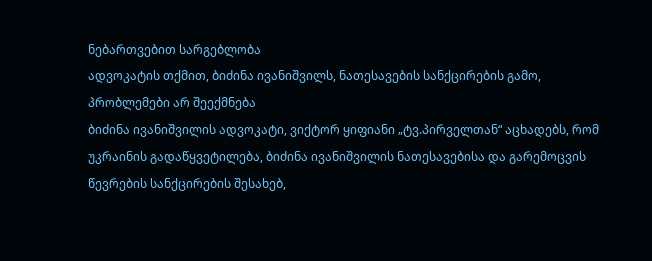ნებართვებით სარგებლობა
ადვოკატის თქმით, ბიძინა ივანიშვილს, ნათესავების სანქცირების გამო, პრობლემები არ შეექმნება
ბიძინა ივანიშვილის ადვოკატი, ვიქტორ ყიფიანი „ტვ.პირველთან“ აცხადებს, რომ უკრაინის გადაწყვეტილება, ბიძინა ივანიშვილის ნათესავებისა და გარემოცვის წევრების სანქცირების შესახებ,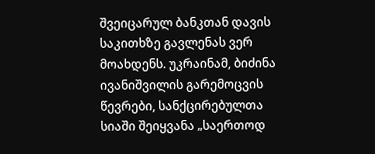შვეიცარულ ბანკთან დავის საკითხზე გავლენას ვერ მოახდენს. უკრაინამ, ბიძინა ივანიშვილის გარემოცვის წევრები, სანქცირებულთა სიაში შეიყვანა „საერთოდ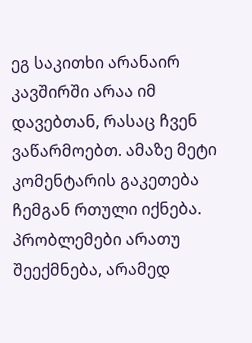ეგ საკითხი არანაირ კავშირში არაა იმ დავებთან, რასაც ჩვენ ვაწარმოებთ. ამაზე მეტი კომენტარის გაკეთება ჩემგან რთული იქნება. პრობლემები არათუ შეექმნება, არამედ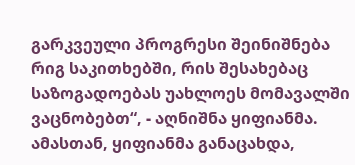გარკვეული პროგრესი შეინიშნება რიგ საკითხებში, რის შესახებაც საზოგადოებას უახლოეს მომავალში ვაცნობებთ“, - აღნიშნა ყიფიანმა. ამასთან, ყიფიანმა განაცახდა,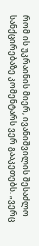რომ ის უკრაინის მიერ, ივანიშვილის შესაძლო სანქცირებაზე კომენტარს ვერ გააკეთებს. „ვერც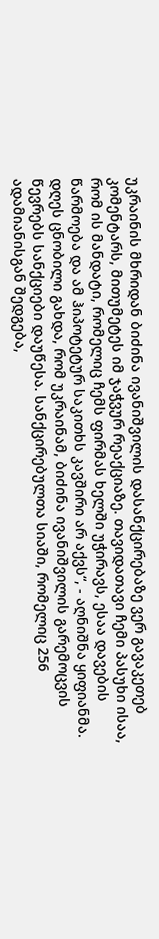უკრაინის მხრიდან ბიძინა ივანიშვილის დასანქცირებაზე ვერ გავაკეთებ კომენტარს, მითუმეტეს იმ ჯაჭვურ რეაქციაზე. თავიდათავი ჩემი პასუხი ისაა, რომ ის მანდატი, რომელიც ჩემს ფირმას ხელში უჭირავს, ესაა დავების წარმოება და ამ ჰიპოტეტურ საკითხს კავშირი არ აქვს“, - აღნიშნა ყიფიანმა. დღეს ცნობილი გახდა, რომ უკრაინამ, ბიძინა ივანიშვილის გარემოცვის წევრებს სანქციები დაუწესა. სანქცირებულთა სიაში, რომელიც 256 ადამიანისგან შედგება,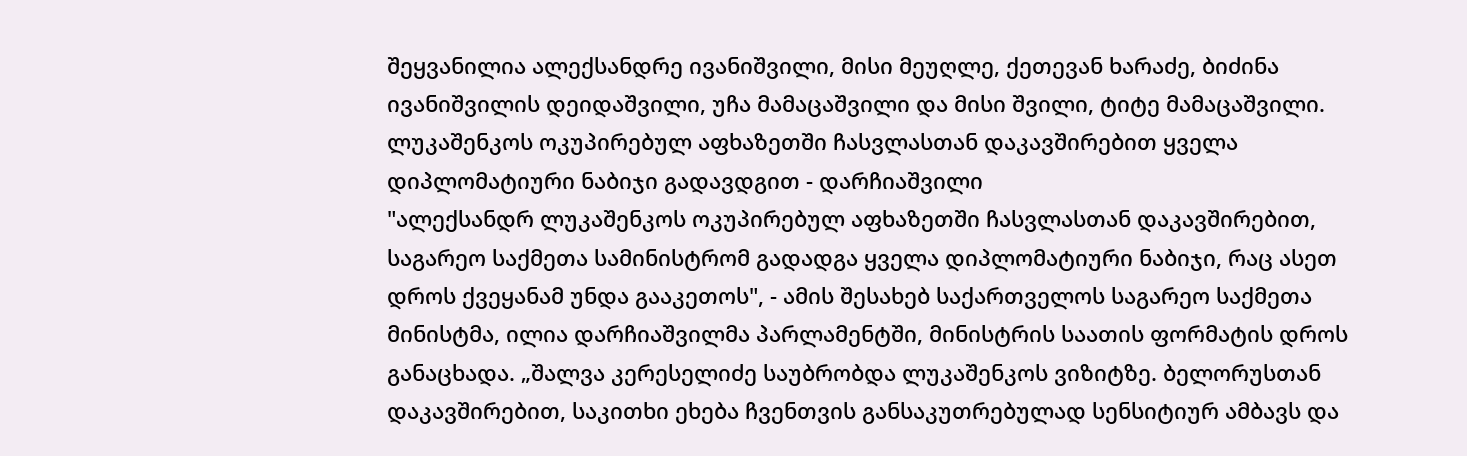შეყვანილია ალექსანდრე ივანიშვილი, მისი მეუღლე, ქეთევან ხარაძე, ბიძინა ივანიშვილის დეიდაშვილი, უჩა მამაცაშვილი და მისი შვილი, ტიტე მამაცაშვილი.
ლუკაშენკოს ოკუპირებულ აფხაზეთში ჩასვლასთან დაკავშირებით ყველა დიპლომატიური ნაბიჯი გადავდგით - დარჩიაშვილი
"ალექსანდრ ლუკაშენკოს ოკუპირებულ აფხაზეთში ჩასვლასთან დაკავშირებით, საგარეო საქმეთა სამინისტრომ გადადგა ყველა დიპლომატიური ნაბიჯი, რაც ასეთ დროს ქვეყანამ უნდა გააკეთოს", - ამის შესახებ საქართველოს საგარეო საქმეთა მინისტმა, ილია დარჩიაშვილმა პარლამენტში, მინისტრის საათის ფორმატის დროს განაცხადა. „შალვა კერესელიძე საუბრობდა ლუკაშენკოს ვიზიტზე. ბელორუსთან დაკავშირებით, საკითხი ეხება ჩვენთვის განსაკუთრებულად სენსიტიურ ამბავს და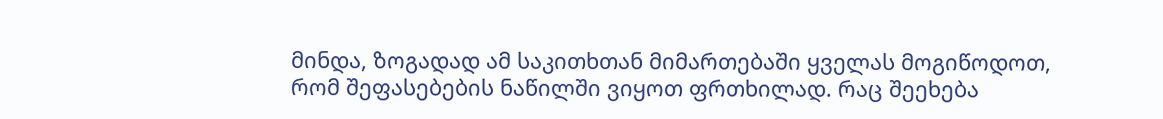მინდა, ზოგადად ამ საკითხთან მიმართებაში ყველას მოგიწოდოთ, რომ შეფასებების ნაწილში ვიყოთ ფრთხილად. რაც შეეხება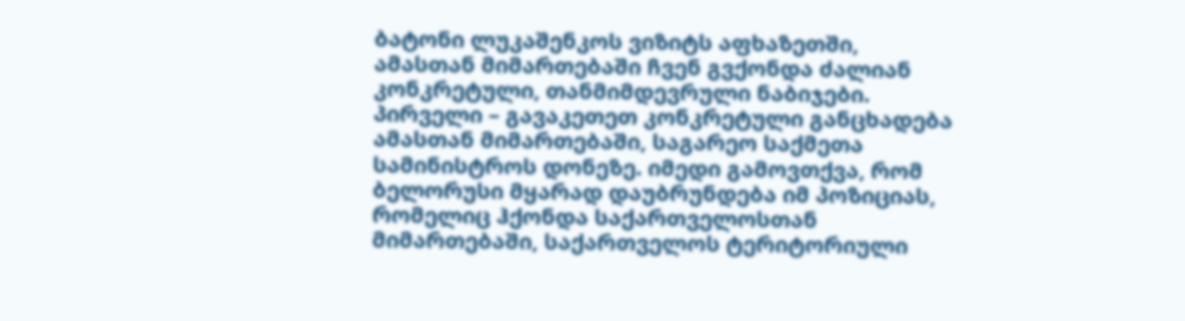ბატონი ლუკაშენკოს ვიზიტს აფხაზეთში, ამასთან მიმართებაში ჩვენ გვქონდა ძალიან კონკრეტული, თანმიმდევრული ნაბიჯები. პირველი – გავაკეთეთ კონკრეტული განცხადება ამასთან მიმართებაში, საგარეო საქმეთა სამინისტროს დონეზე. იმედი გამოვთქვა, რომ ბელორუსი მყარად დაუბრუნდება იმ პოზიციას, რომელიც ჰქონდა საქართველოსთან მიმართებაში, საქართველოს ტერიტორიული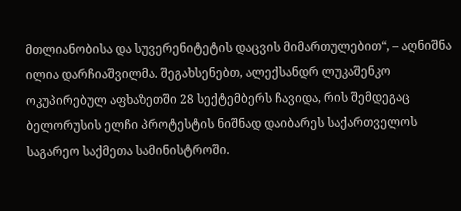მთლიანობისა და სუვერენიტეტის დაცვის მიმართულებით“, – აღნიშნა ილია დარჩიაშვილმა. შეგახსენებთ, ალექსანდრ ლუკაშენკო ოკუპირებულ აფხაზეთში 28 სექტემბერს ჩავიდა, რის შემდეგაც ბელორუსის ელჩი პროტესტის ნიშნად დაიბარეს საქართველოს საგარეო საქმეთა სამინისტროში.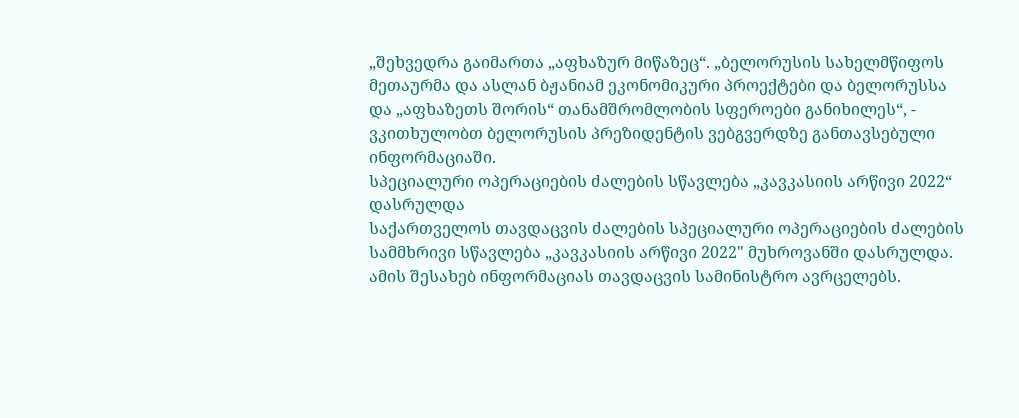„შეხვედრა გაიმართა „აფხაზურ მიწაზეც“. „ბელორუსის სახელმწიფოს მეთაურმა და ასლან ბჟანიამ ეკონომიკური პროექტები და ბელორუსსა და „აფხაზეთს შორის“ თანამშრომლობის სფეროები განიხილეს“, - ვკითხულობთ ბელორუსის პრეზიდენტის ვებგვერდზე განთავსებული ინფორმაციაში.
სპეციალური ოპერაციების ძალების სწავლება „კავკასიის არწივი 2022“ დასრულდა
საქართველოს თავდაცვის ძალების სპეციალური ოპერაციების ძალების სამმხრივი სწავლება „კავკასიის არწივი 2022" მუხროვანში დასრულდა. ამის შესახებ ინფორმაციას თავდაცვის სამინისტრო ავრცელებს.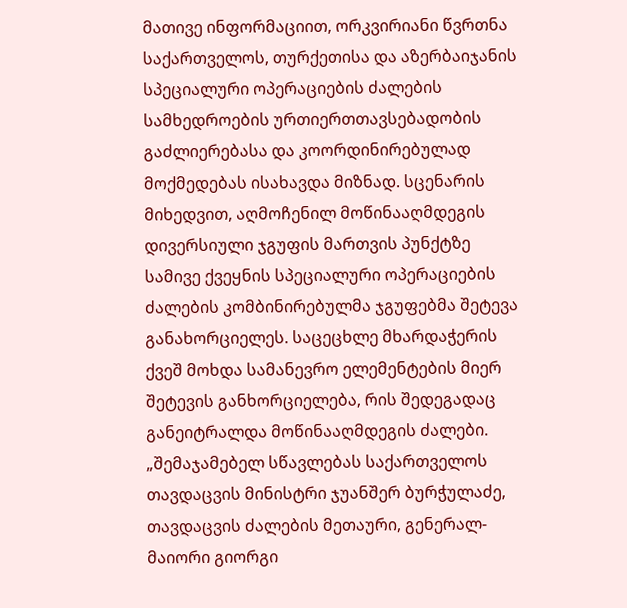მათივე ინფორმაციით, ორკვირიანი წვრთნა საქართველოს, თურქეთისა და აზერბაიჯანის სპეციალური ოპერაციების ძალების სამხედროების ურთიერთთავსებადობის გაძლიერებასა და კოორდინირებულად მოქმედებას ისახავდა მიზნად. სცენარის მიხედვით, აღმოჩენილ მოწინააღმდეგის დივერსიული ჯგუფის მართვის პუნქტზე სამივე ქვეყნის სპეციალური ოპერაციების ძალების კომბინირებულმა ჯგუფებმა შეტევა განახორციელეს. საცეცხლე მხარდაჭერის ქვეშ მოხდა სამანევრო ელემენტების მიერ შეტევის განხორციელება, რის შედეგადაც განეიტრალდა მოწინააღმდეგის ძალები. „შემაჯამებელ სწავლებას საქართველოს თავდაცვის მინისტრი ჯუანშერ ბურჭულაძე, თავდაცვის ძალების მეთაური, გენერალ-მაიორი გიორგი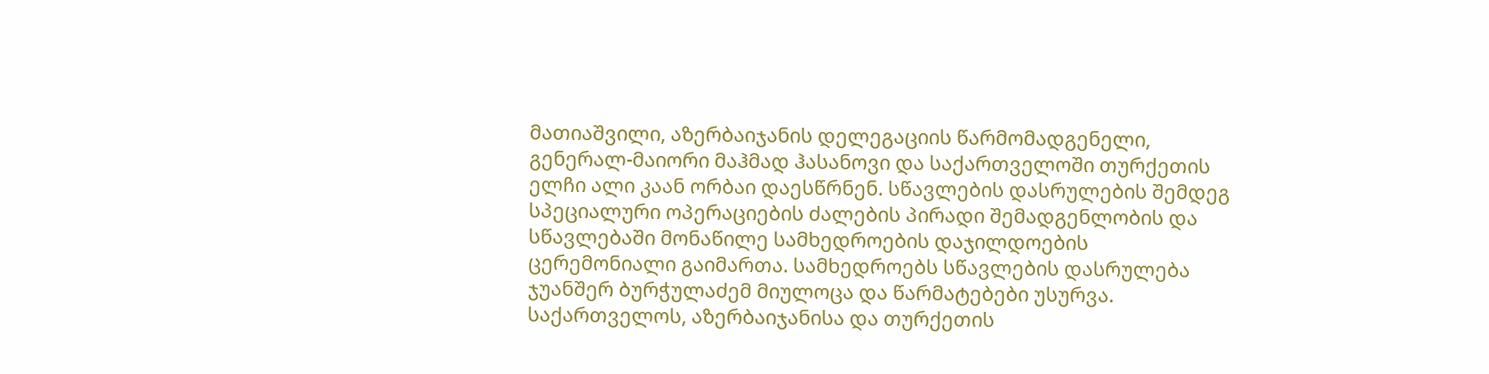მათიაშვილი, აზერბაიჯანის დელეგაციის წარმომადგენელი, გენერალ-მაიორი მაჰმად ჰასანოვი და საქართველოში თურქეთის ელჩი ალი კაან ორბაი დაესწრნენ. სწავლების დასრულების შემდეგ სპეციალური ოპერაციების ძალების პირადი შემადგენლობის და სწავლებაში მონაწილე სამხედროების დაჯილდოების ცერემონიალი გაიმართა. სამხედროებს სწავლების დასრულება ჯუანშერ ბურჭულაძემ მიულოცა და წარმატებები უსურვა. საქართველოს, აზერბაიჯანისა და თურქეთის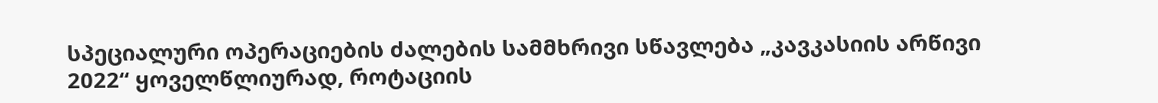სპეციალური ოპერაციების ძალების სამმხრივი სწავლება „კავკასიის არწივი 2022“ ყოველწლიურად, როტაციის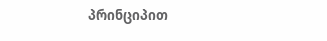პრინციპით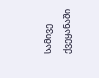სამივე ქვეყანაში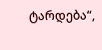ტარდება“,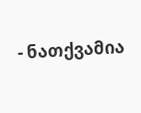- ნათქვამია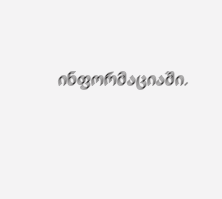ინფორმაციაში.